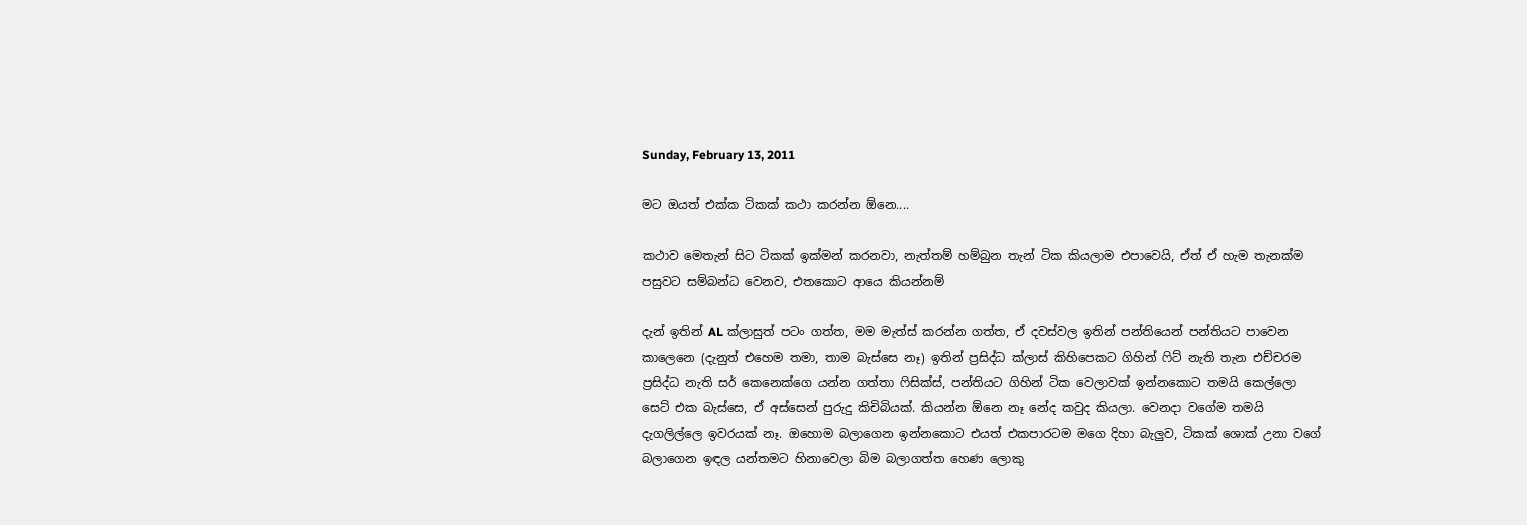Sunday, February 13, 2011

මට ඔයත් එක්ක ටිකක් කථා කරන්න ඕනෙ....

කථාව මෙතැන් සිට ටිකක් ඉක්මන් කරනවා, නැත්තම් හම්බුන තැන් ටික කියලාම එපාවෙයි, ඒත් ඒ හැම තැනක්ම පසුවට සම්බන්ධ වෙනව, එතකොට ආයෙ කියන්නම්

දැන් ඉතින් AL ක්ලාසුත් පටං ගත්ත, මම මැත්ස් කරන්න ගත්ත, ඒ දවස්වල ඉතින් පන්තියෙන් පන්තියට පාවෙන කාලෙනෙ (දැනුත් එහෙම තමා, තාම බැස්සෙ නෑ) ඉතින් ප්‍රසිද්ධ ක්ලාස් කිහිපෙකට ගිහින් ෆිට් නැති තැන එච්චරම ප්‍රසිද්ධ නැති සර් කෙනෙක්ගෙ යන්න ගත්තා ෆිසික්ස්, පන්තියට ගිහින් ටික වෙලාවක් ඉන්නකොට තමයි කෙල්ලො සෙට් එක බැස්සෙ, ඒ අස්සෙන් පුරුදු කිචිබියක්. කියන්න ඕනෙ නෑ නේද කවුද කියලා. වෙනදා වගේම තමයි දැගලිල්ලෙ ඉවරයක් නෑ. ඔහොම බලාගෙන ඉන්නකොට එයත් එකපාරටම මගෙ දිහා බැලුව, ටිකක් ශොක් උනා වගේ බලාගෙන ඉඳල යන්තමට හිනාවෙලා බිම බලාගත්ත හෙණ ලොකු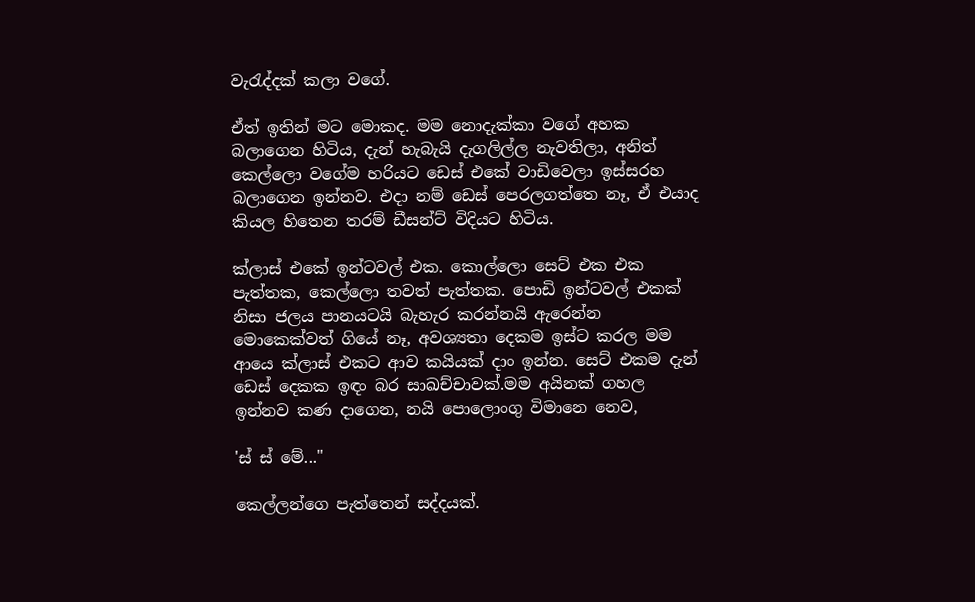වැරැද්දක් කලා වගේ.

ඒත් ඉතින් මට මොකද. මම නොදැක්කා වගේ අහක බලාගෙන හිටිය, දැන් හැබැයි දැගලිල්ල නැවතිලා, අනිත් කෙල්ලො වගේම හරියට ඩෙස් එකේ වාඩිවෙලා ඉස්සරහ බලාගෙන ඉන්නව. එදා නම් ඩෙස් පෙරලගත්තෙ නෑ, ඒ එයාද කියල හිතෙන තරම් ඩීසන්ට් විදියට හිටිය.

ක්ලාස් එකේ ඉන්ටවල් එක. කොල්ලො සෙට් එක එක පැත්තක, කෙල්ලො තවත් පැත්තක. පොඩි ඉන්ටවල් එකක් නිසා ජලය පානයටයි බැහැර කරන්නයි ඇරෙන්න මොකෙක්වත් ගියේ නෑ, අවශ්‍යතා දෙකම ඉස්ට කරල මම ආයෙ ක්ලාස් එකට ආව කයියක් දාං ඉන්න. සෙට් එකම දැන් ඩෙස් දෙකක ඉඳං බර සාඛච්චාවක්.මම අයිනක් ගහල ඉන්නව කණ දාගෙන, නයි පොලොංගු විමානෙ නෙව,

'ස් ස් මේ..."

කෙල්ලන්ගෙ පැත්තෙන් සද්දයක්.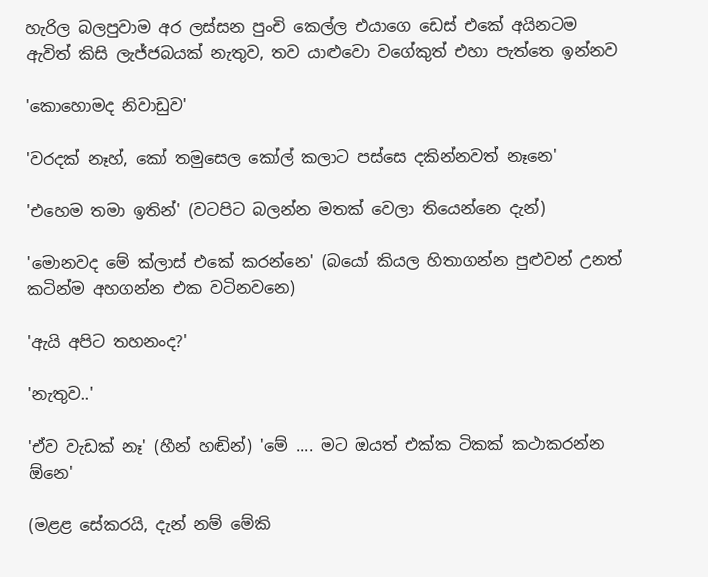හැරිල බලපුවාම අර ලස්සන පුංචි කෙල්ල එයාගෙ ඩෙස් එකේ අයිනටම ඇවිත් කිසි ලැජ්ජබයක් නැතුව, තව යාළුවො වගේකුත් එහා පැත්තෙ ඉන්නව

'කොහොමද නිවාඩුව'

'වරදක් නෑහ්, කෝ තමුසෙල කෝල් කලාට පස්සෙ දකින්නවත් නෑනෙ'

'එහෙම තමා ඉතින්' (වටපිට බලන්න මතක් වෙලා තියෙන්නෙ දැන්)

'මොනවද මේ ක්ලාස් එකේ කරන්නෙ' (බයෝ කියල හිතාගන්න පුළුවන් උනත් කටින්ම අහගන්න එක වටිනවනෙ)

'ඇයි අපිට තහනංද?'

'නැතුව..'

'ඒව වැඩක් නෑ' (හීන් හඬින්) 'මේ .... මට ඔයත් එක්ක ටිකක් කථාකරන්න ඕනෙ'

(මළළ සේකරයි, දැන් නම් මේකි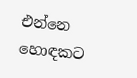එන්නෙ හොඳකට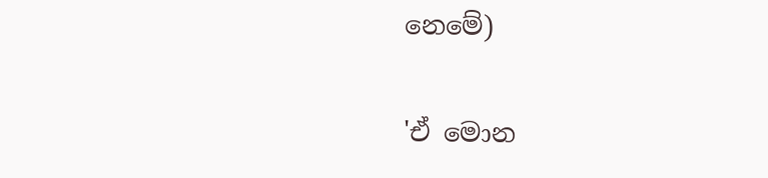නෙමේ)

'ඒ මොන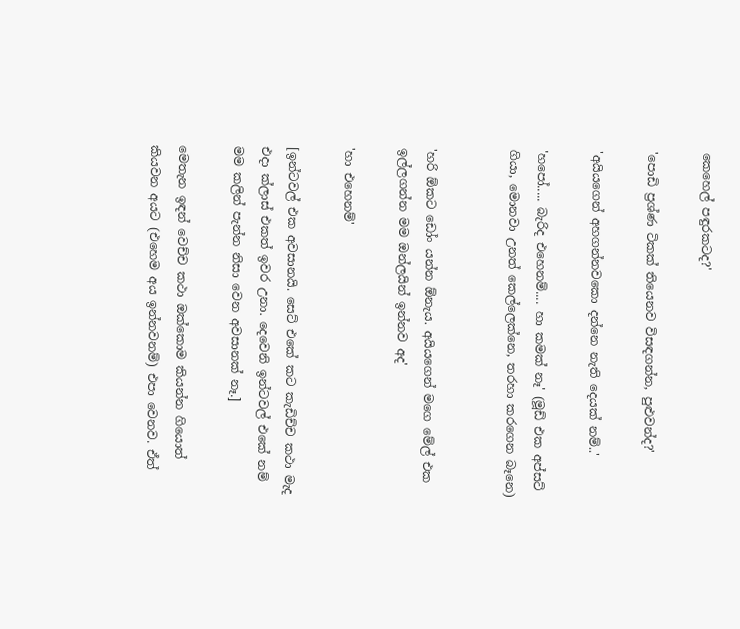කෙහෙල් පඳුරකටද?'

'පොඩි ප්‍රශ්ණ ටිකක් තියෙනව විසඳගන්න, පුළුවන්ද?'

'අයියගෙන් අහගන්නවකො දන්නෙ නැති දෙයක් නම්..'

'හපෝ..... බැරිද එහෙනම්.... හා කමක් නෑ' (මූඩ් එක අප්සට් ගියා, මොනවා උනත් කෙල්ලෙක්නෙ, තරහා කරගෙන බෑනෙ)


'හරි ඕකට ඩෝං යන්න ඕනැය. අයියගෙන් මගෙ මේල් එක ඉල්ලගන්න මම ඔන්ලයින් ඉන්නව අද'

'හා එහෙනම්'

[ඉන්ටවල් එක අවසානයි. සෙට් එකේ කට කැඩිච්ච කථා මැද එදා ක්ලාස් එකත් ඉවර උනා. දෙවෙනි ඉන්ටවල් එකේ නම් මම කලින් පැන්න නිසා වෙන අවසානක් නෑ.]

මෙතැන ඉඳන් වෙච්ච කථා ඔක්කොම කියන්න ගියොත් කියවන අයට (එහෙම අය ඉන්නවනම්) එපා වෙනව. ඒත්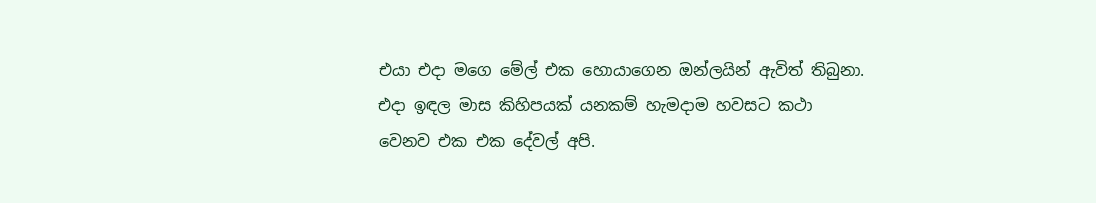එයා එදා මගෙ මේල් එක හොයාගෙන ඔන්ලයින් ඇවිත් තිබුනා. එදා ඉඳල මාස කිහිපයක් යනකම් හැමදාම හවසට කථා වෙනව එක එක දේවල් අපි.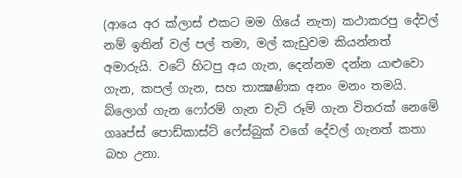(ආයෙ අර ක්ලාස් එකට මම ගියේ නැත) කථාකරපු දේවල් නම් ඉතින් වල් පල් තමා, මල් කැඩුවම කියන්නත් අමාරුයි. වටේ හිටපු අය ගැන, දෙන්නම දන්න යාළුවො ගැන, කපල් ගැන, සහ තාක්‍ෂණික අනං මනං තමයි. බ්ලොග් ගැන ෆෝරම් ගැන චැට් රූම් ගැන විතරක් නෙමේ ගෲප්ස් පොඩ්කාස්ට් ෆේස්බුක් වගේ දේවල් ගැනත් කතා බහ උනා.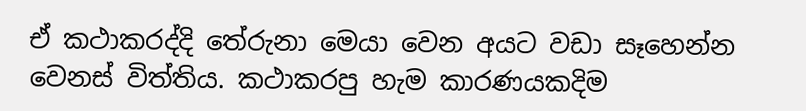ඒ කථාකරද්දි තේරුනා මෙයා වෙන අයට වඩා සෑහෙන්න වෙනස් විත්තිය. කථාකරපු හැම කාරණයකදිම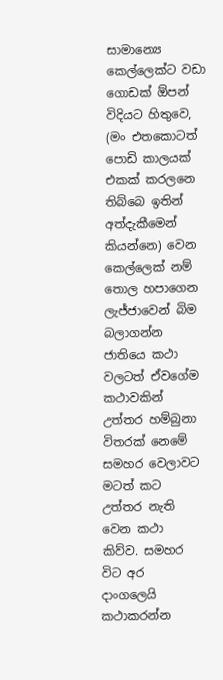සාමාන්‍යෙ කෙල්ලෙක්ට වඩා ගොඩක් ඕපන් විදියට හිතුවෙ, (මං එතකොටත් පොඩි කාලයක් එකක් කරලනෙ තිබ්බෙ ඉතින් අත්දැකීමෙන් කියන්නෙ) වෙන කෙල්ලෙක් නම් තොල හපාගෙන ලැජ්ජාවෙන් බිම බලාගන්න ජාතියෙ කථා වලටත් ඒවගේම කථාවකින් උත්තර හම්බුනා විතරක් නෙමේ සමහර වෙලාවට මටත් කට උත්තර නැති වෙන කථා කිව්ව. සමහර විට අර දාංගලෙයි කථාකරන්න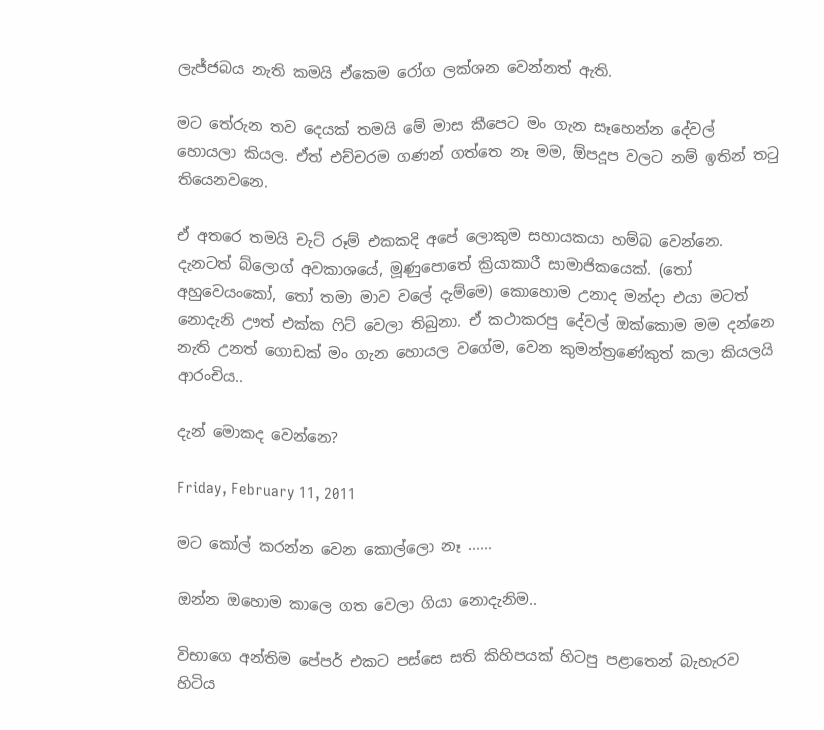ලැජ්ජබය නැති කමයි ඒකෙම රෝග ලක්ශන වෙන්නත් ඇති.

මට තේරුන තව දෙයක් තමයි මේ මාස කීපෙට මං ගැන සෑහෙන්න දේවල් හොයලා කියල. ඒත් එච්චරම ගණන් ගත්තෙ නෑ මම, ඕපදූප වලට නම් ඉතින් තටු තියෙනවනෙ.

ඒ අතරෙ තමයි චැට් රූම් එකකදි අපේ ලොකුම සහායකයා හම්බ වෙන්නෙ. දැනටත් බ්ලොග් අවකාශයේ, මූණුපොතේ ක්‍රියාකාරී සාමාජිකයෙක්. (තෝ අහුවෙයංකෝ, තෝ තමා මාව වලේ දැම්මෙ) කොහොම උනාද මන්දා එයා මටත් නොදැනි ඌත් එක්ක ෆිට් වෙලා තිබුනා. ඒ කථාකරපු දේවල් ඔක්කොම මම දන්නෙ නැති උනත් ගොඩක් මං ගැන හොයල වගේම, වෙන කුමන්ත්‍රණේකුත් කලා කියලයි ආරංචිය..

දැන් මොකද වෙන්නෙ?

Friday, February 11, 2011

මට කෝල් කරන්න වෙන කොල්ලො නෑ ......

ඔන්න ඔහොම කාලෙ ගත වෙලා ගියා නොදැනිම..

විභාගෙ අන්තිම පේපර් එකට පස්සෙ සති කිහිපයක් හිටපු පළාතෙන් බැහැරව හිටිය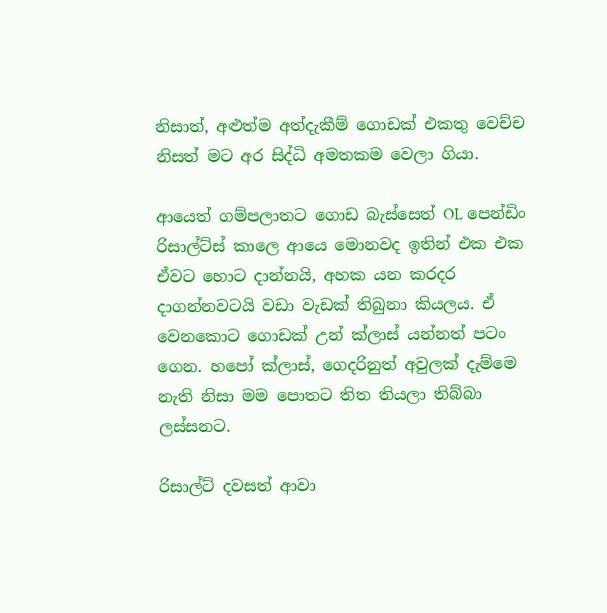නිසාත්, අළුත්ම අත්දැකීම් ගොඩක් එකතු වෙච්ච නිසත් මට අර සිද්ධි අමතකම වෙලා ගියා.

ආයෙත් ගම්පලාතට ගොඩ බැස්සෙත් OL පෙන්ඩිං රිසාල්ට්ස් කාලෙ ආයෙ මොනවද ඉතින් එක එක ඒවට හොට දාන්නයි, අහක යන කරදර දාගන්නවටයි වඩා වැඩක් තිබුනා කියලය. ඒ වෙනකොට ගොඩක් උන් ක්ලාස් යන්නත් පටං ගෙන. හපෝ ක්ලාස්, ගෙදරිනුත් අවුලක් දැම්මෙ නැති නිසා මම පොතට තිත තියලා තිබ්බා ලස්සනට.

රිසාල්ට් දවසත් ආවා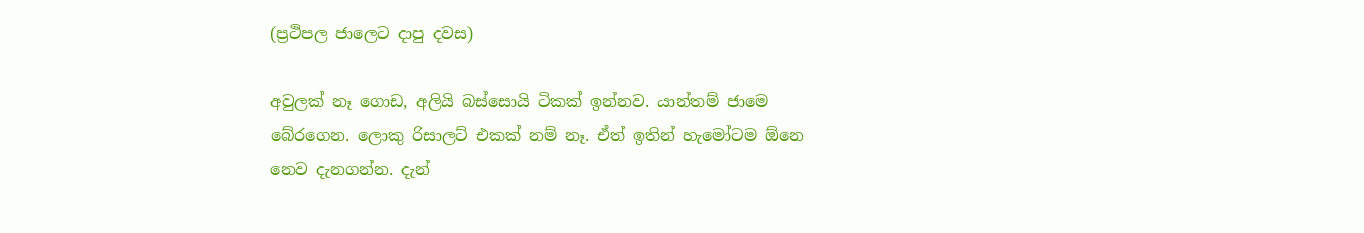(ප්‍රථිපල ජාලෙට දාපු දවස)

අවුලක් නෑ ගොඩ, අලියි බස්සොයි ටිකක් ඉන්නව. යාන්තම් ජාමෙ බේරගෙන. ලොකු රිසාලට් එකක් නම් නෑ. ඒත් ඉතින් හැමෝටම ඕනෙ නෙව දැනගන්න. දැන්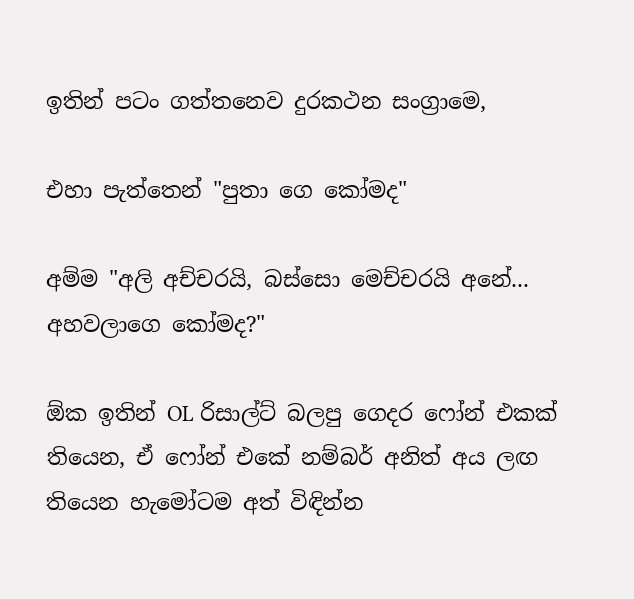ඉතින් පටං ගත්තනෙව දුරකථන සංග්‍රාමෙ,

එහා පැත්තෙන් "පුතා ගෙ කෝමද"

අම්ම "අලි අච්චරයි, බස්සො මෙච්චරයි අනේ... අහවලාගෙ කෝමද?"

ඕක ඉතින් OL රිසාල්ට් බලපු ගෙදර ෆෝන් එකක් තියෙන, ඒ ෆෝන් එකේ නම්බර් අනිත් අය ලඟ තියෙන හැමෝටම අත් විඳින්න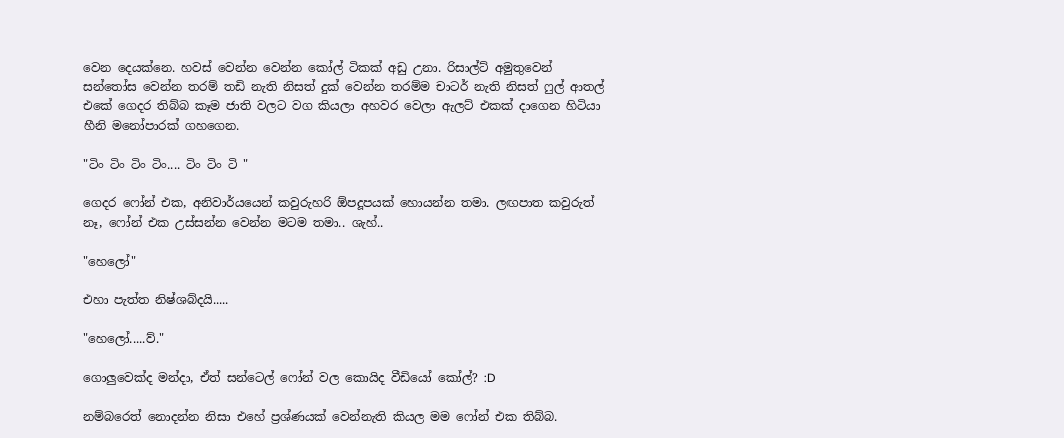වෙන දෙයක්නෙ. හවස් වෙන්න වෙන්න කෝල් ටිකක් අඩු උනා. රිසාල්ට් අමුතුවෙන් සන්තෝස වෙන්න තරම් තඩි නැති නිසත් දුක් වෙන්න තරම්ම චාටර් නැති නිසත් ෆුල් ආතල් එකේ ගෙදර තිබ්බ කෑම ජාති වලට වග කියලා අහවර වෙලා ඇලට් එකක් දාගෙන හිටියා හීනි මනෝපාරක් ගහගෙන.

"ටිං ටිං ටිං ටිං.... ටිං ටිං ටි "

ගෙදර ෆෝන් එක, අනිවාර්යයෙන් කවුරුහරි ඕපදූපයක් හොයන්න තමා. ලඟපාත කවුරුත් නෑ, ෆෝන් එක උස්සන්න වෙන්න මටම තමා.. ශැහ්..

"හෙලෝ"

එහා පැත්ත නිෂ්ශබ්දයි.....

"හෙලෝ.....ව්."

ගොලුවෙක්ද මන්දා, ඒත් සන්ටෙල් ෆෝන් වල කොයිද වීඩියෝ කෝල්? :D

නම්බරෙත් නොදන්න නිසා එහේ ප්‍රශ්ණයක් වෙන්නැති කියල මම ෆෝන් එක තිබ්බ.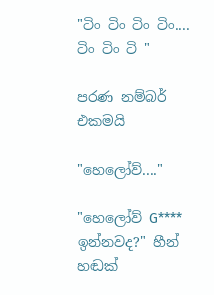"ටිං ටිං ටිං ටිං.... ටිං ටිං ටි "

පරණ නම්බර් එකමයි

"හෙලෝව්...."

"හෙලෝව් G**** ඉන්නවද?" හීන් හඬක්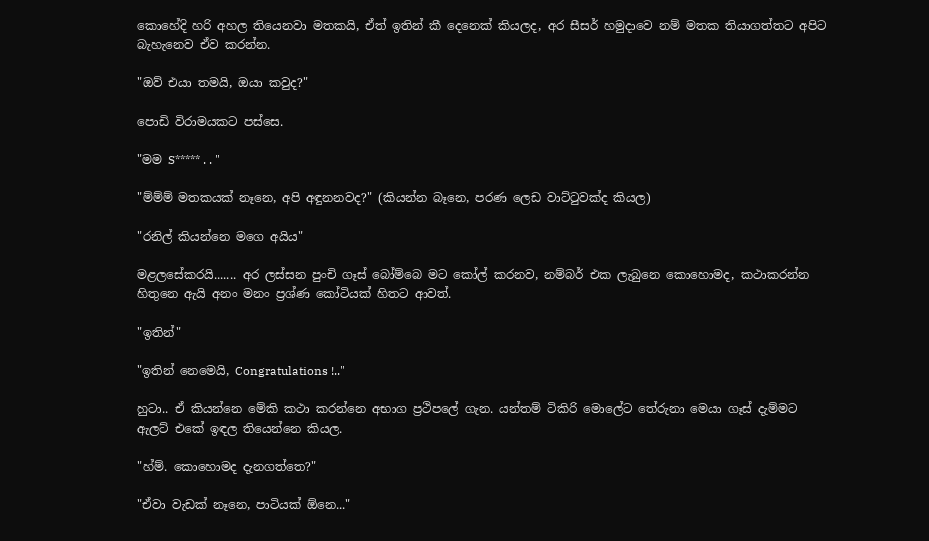කොහේදි හරි අහල තියෙනවා මතකයි, ඒත් ඉතින් කී දෙනෙක් කියලද, අර සීසර් හමුදාවෙ නම් මතක තියාගත්තට අපිට බැහැනෙව ඒව කරන්න.

"ඔව් එයා තමයි, ඔයා කවුද?"

පොඩි විරාමයකට පස්සෙ.

"මම S***** . . "

"ම්ම්ම් මතකයක් නෑනෙ, අපි අඳුනනවද?" (කියන්න බෑනෙ, පරණ ලෙඩ වාට්ටුවක්ද කියල)

"රනිල් කියන්නෙ මගෙ අයිය"

මළලසේකරයි....... අර ලස්සන පුංචි ගෑස් බෝම්බෙ මට කෝල් කරනව, නම්බර් එක ලැබුනෙ කොහොමද, කථාකරන්න හිතුනෙ ඇයි අනං මනං ප්‍රශ්ණ කෝටියක් හිතට ආවත්.

"ඉතින්"

"ඉතින් නෙමෙයි, Congratulations !.."

හුටා.. ඒ කියන්නෙ මේකි කථා කරන්නෙ අභාග ප්‍රථිපලේ ගැන. යන්තම් ටිකිරි මොලේට තේරුනා මෙයා ගෑස් දැම්මට ඇලට් එකේ ඉඳල තියෙන්නෙ කියල.

"හ්ම්. කොහොමද දැනගත්තෙ?"

"ඒවා වැඩක් නෑනෙ, පාටියක් ඕනෙ..."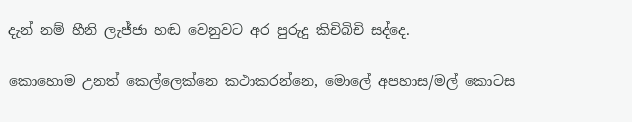දැන් නම් හීනි ලැජ්ජා හඬ වෙනුවට අර පුරුදු කිචිබිචි සද්දෙ.

කොහොම උනත් කෙල්ලෙක්නෙ කථාකරන්නෙ, මොලේ අපහාස/මල් කොටස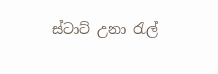ස්ටාට් උනා රැල්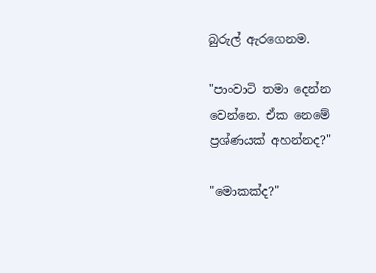බුරුල් ඇරගෙනම.

"පාංවාටි තමා දෙන්න වෙන්නෙ. ඒක නෙමේ ප්‍රශ්ණයක් අහන්නද?"

"මොකක්ද?"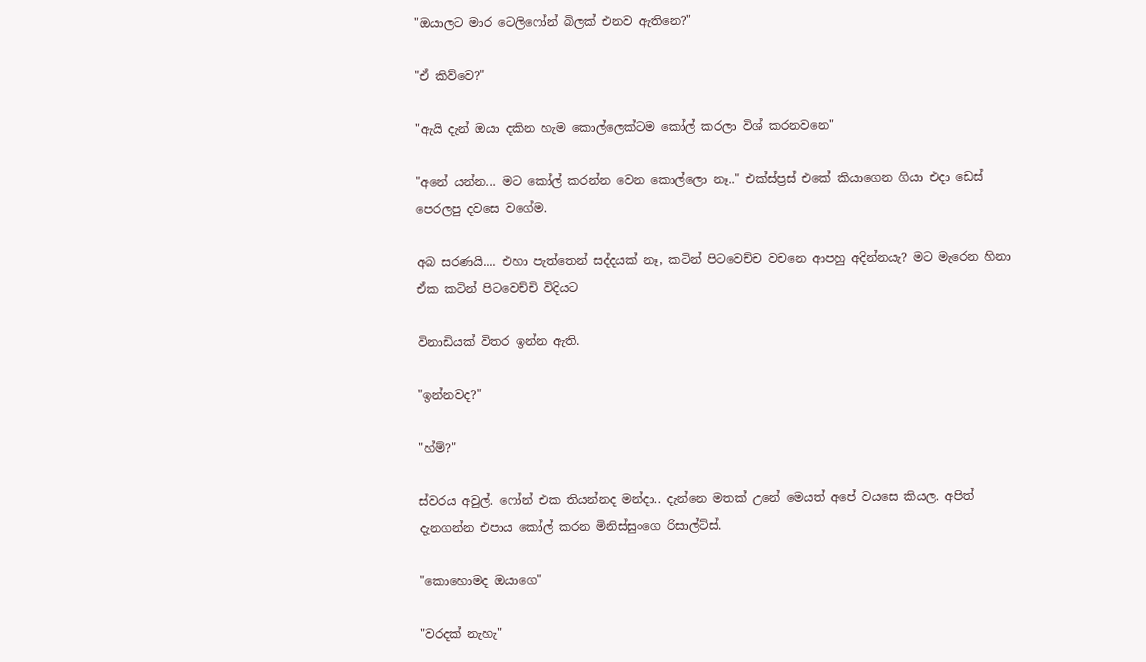"ඔයාලට මාර ටෙලිෆෝන් බිලක් එනව ඇතිනෙ?"

"ඒ කිව්වෙ?"

"ඇයි දැන් ඔයා දකින හැම කොල්ලෙක්ටම කෝල් කරලා විශ් කරනවනෙ"

"අනේ යන්න... මට කෝල් කරන්න වෙන කොල්ලො නෑ.." එක්ස්ප්‍රස් එකේ කියාගෙන ගියා එදා ඩෙස් පෙරලපු දවසෙ වගේම.

අබ සරණයි.... එහා පැත්තෙන් සද්දයක් නෑ, කටින් පිටවෙච්ච වචනෙ ආපහු අදින්නයැ? මට මැරෙන හිනා ඒක කටින් පිටවෙච්චි විදියට

විනාඩියක් විතර ඉන්න ඇති.

"ඉන්නවද?"

"හ්ම්?"

ස්වරය අවුල්. ෆෝන් එක තියන්නද මන්දා.. දැන්නෙ මතක් උනේ මෙයත් අපේ වයසෙ කියල. අපිත් දැනගන්න එපාය කෝල් කරන මිනිස්සුංගෙ රිසාල්ට්ස්.

"කොහොමද ඔයාගෙ"

"වරදක් නැහැ"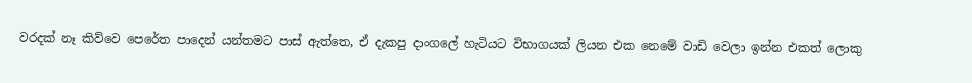වරදක් නෑ කිව්වෙ පෙරේත පාදෙන් යන්තමට පාස් ඇත්තෙ, ඒ දැකපු දාංගලේ හැටියට විභාගයක් ලියන එක නෙමේ වාඩි වෙලා ඉන්න එකත් ලොකු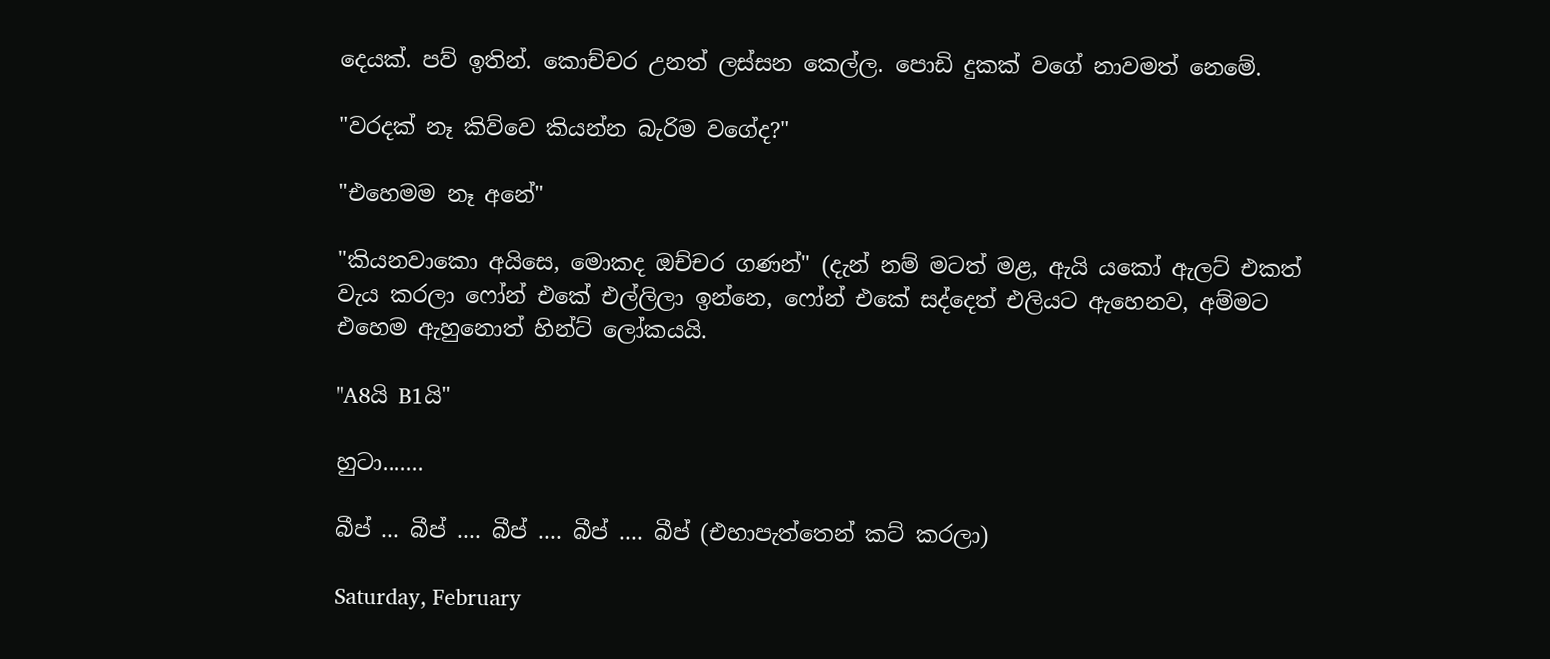දෙයක්. පව් ඉතින්. කොච්චර උනත් ලස්සන කෙල්ල. පොඩි දුකක් වගේ නාවමත් නෙමේ.

"වරදක් නෑ කිව්වෙ කියන්න බැරිම වගේද?"

"එහෙමම නෑ අනේ"

"කියනවාකො අයිසෙ, මොකද ඔච්චර ගණන්" (දැන් නම් මටත් මළ, ඇයි යකෝ ඇලට් එකත් වැය කරලා ෆෝන් එකේ එල්ලිලා ඉන්නෙ, ෆෝන් එකේ සද්දෙත් එලියට ඇහෙනව, අම්මට එහෙම ඇහුනොත් හින්ට් ලෝකයයි.

"A8යි B1යි"

හුටා.......

බීප් ... බීප් .... බීප් .... බීප් .... බීප් (එහාපැත්තෙන් කට් කරලා)

Saturday, February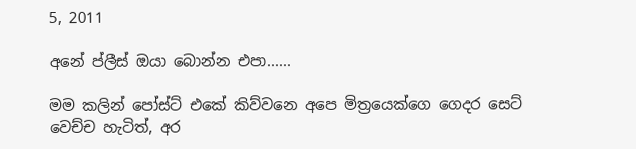5, 2011

අනේ ප්ලීස් ඔයා බොන්න එපා......

මම කලින් පෝස්ට් එකේ කිව්වනෙ අපෙ මිත්‍රයෙක්ගෙ ගෙදර සෙට් වෙච්ච හැටිත්, අර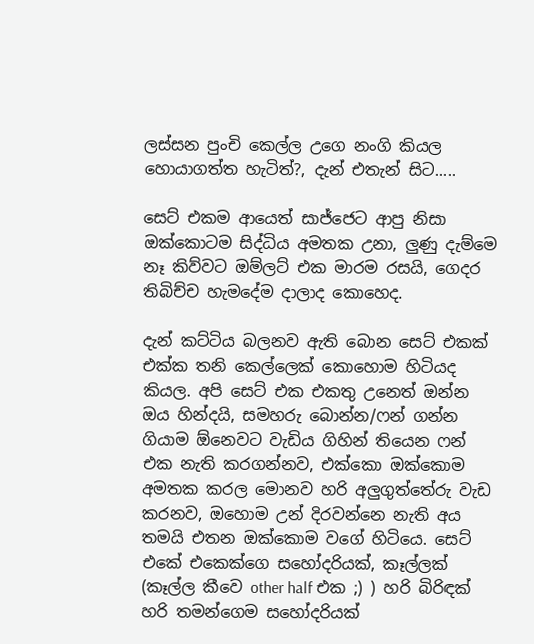ලස්සන පුංචි කෙල්ල උගෙ නංගි කියල හොයාගත්ත හැටිත්?, දැන් එතැන් සිට.....

සෙට් එකම ආයෙත් සාජ්ජෙට ආපු නිසා ඔක්කොටම සිද්ධිය අමතක උනා, ලුණු දැම්මෙ නෑ කිව්වට ඔම්ලට් එක මාරම රසයි, ගෙදර තිබිච්ච හැමදේම දාලාද කොහෙද.

දැන් කට්ටිය බලනව ඇති බොන සෙට් එකක් එක්ක තනි කෙල්ලෙක් කොහොම හිටියද කියල. අපි සෙට් එක එකතු උනෙත් ඔන්න ඔය හින්දයි, සමහරු බොන්න/ෆන් ගන්න ගියාම ඕනෙවට වැඩිය ගිහින් තියෙන ෆන් එක නැති කරගන්නව, එක්කො ඔක්කොම අමතක කරල මොනව හරි අලුගුත්තේරු වැඩ කරනව, ඔහොම උන් දිරවන්නෙ නැති අය තමයි එතන ඔක්කොම වගේ හිටියෙ. සෙට්‍ එකේ එකෙක්ගෙ සහෝදරියක්, කෑල්ලක් (කෑල්ල කීවෙ other half එක ;) ) හරි බිරිඳක් හරි තමන්ගෙම සහෝදරියක්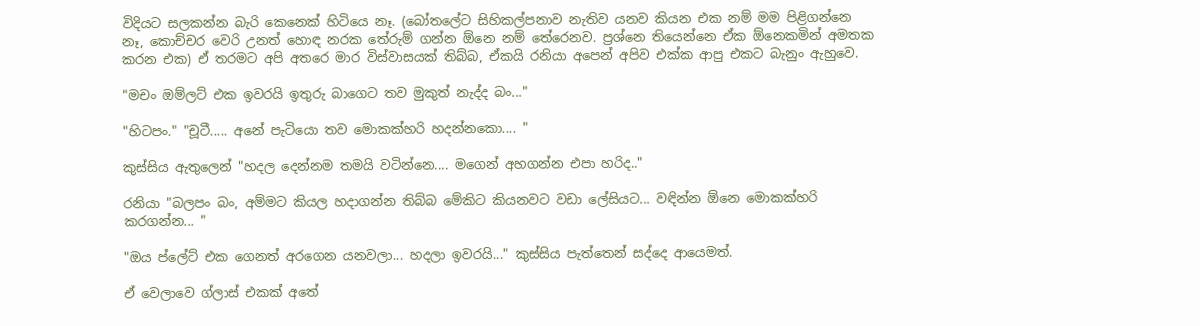විදියට සලකන්න බැරි කෙනෙක් හිටියෙ නෑ. (බෝතලේට සිහිකල්පනාව නැතිව යනව කියන එක නම් මම පිළිගන්නෙ නෑ, කොච්චර වෙරි උනත් හොඳ නරක තේරුම් ගන්න ඕනෙ නම් තේරෙනව. ප්‍රශ්නෙ තියෙන්නෙ ඒක ඕනෙකමින් අමතක කරන එක) ඒ තරමට අපි අතරෙ මාර විස්වාසයක් තිබ්බ, ඒකයි රනියා අපෙන් අපිව එක්ක ආපු එකට බැනුං ඇහුවෙ.

"මචං ඔම්ලට් එක ඉවරයි ඉතුරු බාගෙට තව මුකුත් නැද්ද බං..."

"හිටපං." "චූටී..... අනේ පැටියො තව මොකක්හරි හදන්නකො.... "

කුස්සිය ඇතුලෙන් "හදල දෙන්නම තමයි වටින්නෙ.... මගෙන් අහගන්න එපා හරිද.."

රනියා "බලපං බං, අම්මට කියල හදාගන්න තිබ්බ මේකිට කියනවට වඩා ලේසියට... වඳින්න ඕනෙ මොකක්හරි කරගන්න... "

"ඔය ප්ලේට් එක ගෙනත් අරගෙන යනවලා... හදලා ඉවරයි..." කුස්සිය පැත්තෙන් සද්දෙ ආයෙමත්.

ඒ වෙලාවෙ ග්ලාස් එකක් අතේ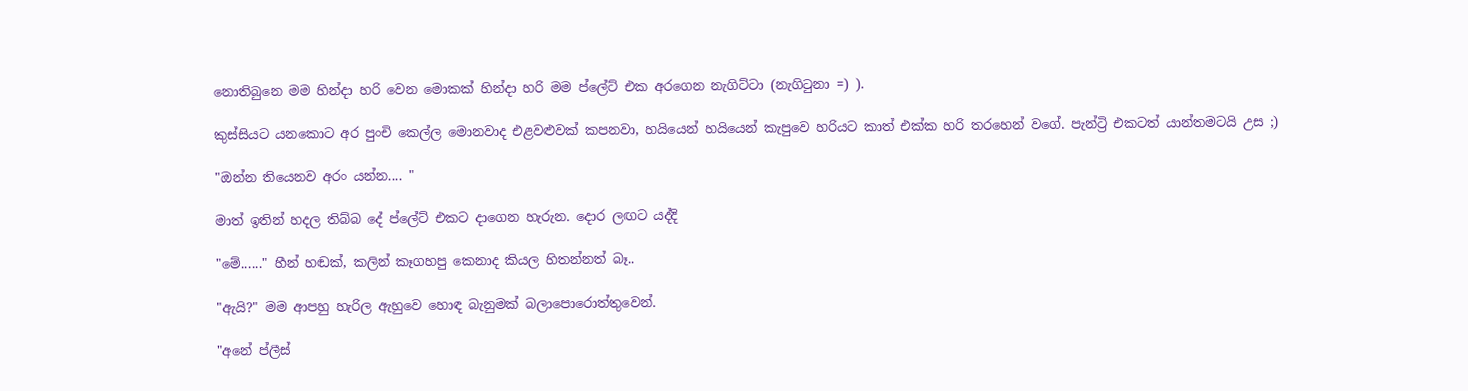නොතිබුනෙ මම හින්දා හරි වෙන මොකක් හින්දා හරි මම ප්ලේට් එක අරගෙන නැගිට්ටා (නැගිටුනා =) ).

කුස්සියට යනකොට අර පුංචි කෙල්ල මොනවාද එළවළුවක් කපනවා, හයියෙන් හයියෙන් කැපුවෙ හරියට කාත් එක්ක හරි තරහෙන් වගේ. පැන්ට්‍රි එකටත් යාන්තමටයි උස ;)

"ඔන්න තියෙනව අරං යන්න.... "

මාත් ඉතින් හදල තිබ්බ දේ ප්ලේට් එකට දාගෙන හැරුන. දොර ලඟට යද්දි

"මේ......" හීන් හඬක්, කලින් කෑගහපු කෙනාද කියල හිතන්නත් බෑ..

"ඇයි?" මම ආපහු හැරිල ඇහුවෙ හොඳ බැනුමක් බලාපොරොත්තුවෙන්.

"අනේ ප්ලීස්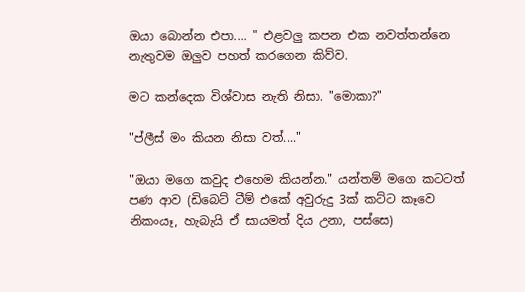ඔයා බොන්න එපා.... " එළවලු කපන එක නවත්තන්නෙ නැතුවම ඔලුව පහත් කරගෙන කිව්ව.

මට කන්දෙක විශ්වාස නැති නිසා. "මොකා?"

"ප්ලීස් මං කියන නිසා වත්...."

"ඔයා මගෙ කවුද එහෙම කියන්න." යන්තම් මගෙ කටටත් පණ ආව (ඩිබෙට් ටීම් එකේ අවුරුදු 3ක් කට්ට කෑවෙ නිකංයෑ, හැබැයි ඒ සායමත් දිය උනා, පස්සෙ)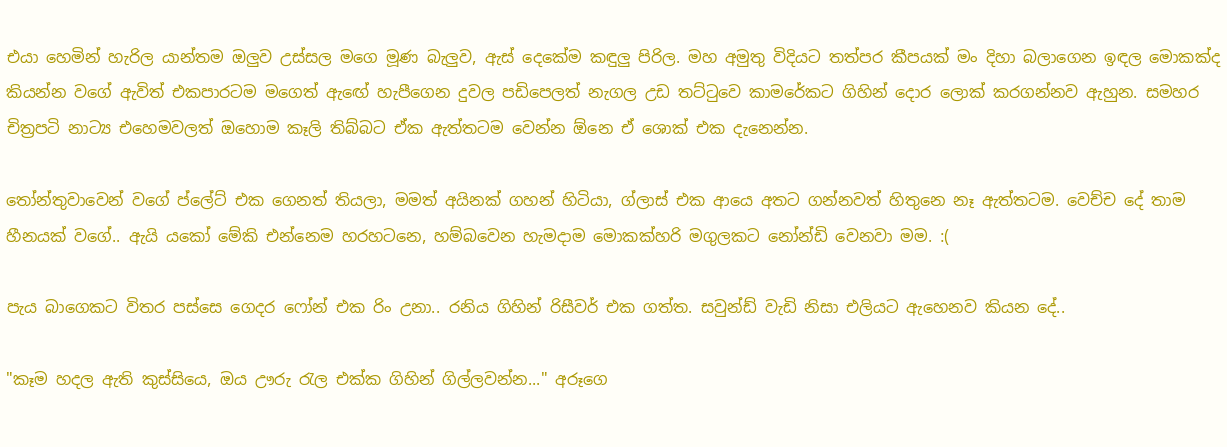එයා හෙමින් හැරිල යාන්තම ඔලුව උස්සල මගෙ මූණ බැලුව, ඇස් දෙකේම කඳුලු පිරිල. මහ අමුතු විදියට තත්පර කීපයක් මං දිහා බලාගෙන ඉඳල මොකක්ද කියන්න වගේ ඇවිත් එකපාරටම මගෙත් ඇඟේ හැපීගෙන දුවල පඩිපෙලත් නැගල උඩ තට්ටුවෙ කාමරේකට ගිහින් දොර ලොක් කරගන්නව ඇහුන. සමහර චිත්‍රපටි නාට්‍ය එහෙමවලත් ඔහොම කෑලි තිබ්බට ඒක ඇත්තටම වෙන්න ඕනෙ ඒ ශොක් එක දැනෙන්න.

තෝන්තුවාවෙන් වගේ ප්ලේට් එක ගෙනත් තියලා, මමත් අයිනක් ගහන් හිටියා, ග්ලාස් එක ආයෙ අතට ගන්නවත් හිතුනෙ නෑ ඇත්තටම. වෙච්ච දේ තාම හීනයක් වගේ.. ඇයි යකෝ මේකි එන්නෙම හරහටනෙ, හම්බවෙන හැමදාම මොකක්හරි මගුලකට නෝන්ඩි වෙනවා මම. :(

පැය බාගෙකට විතර පස්සෙ ගෙදර ෆෝන් එක රිං උනා.. රනිය ගිහින් රිසීවර් එක ගත්ත. සවුන්ඩ් වැඩි නිසා එලියට ඇහෙනව කියන දේ..

"කෑම හදල ඇති කුස්සියෙ, ඔය ඌරු රැල එක්ක ගිහින් ගිල්ලවන්න..." අරූගෙ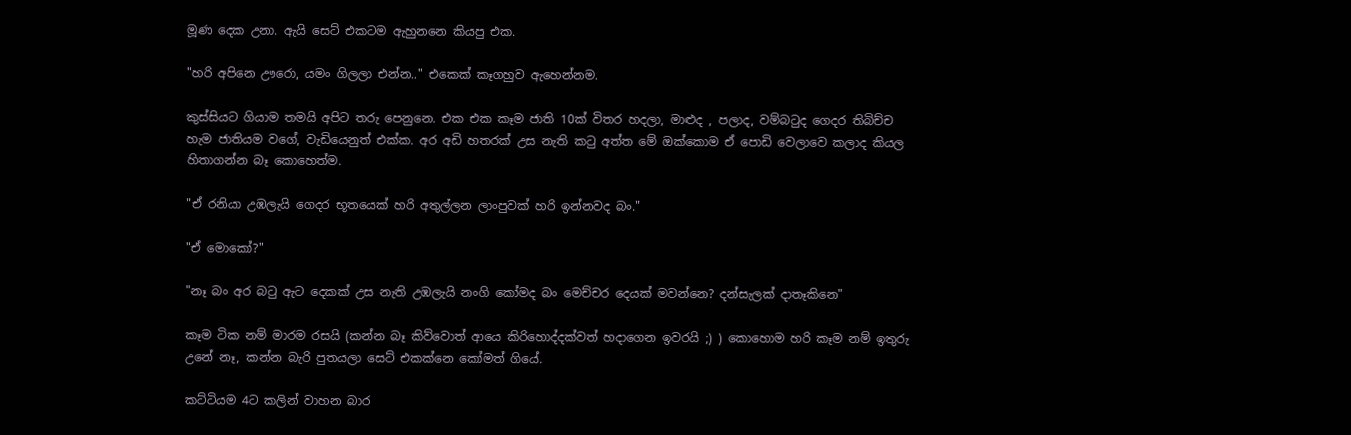මූණ දෙක උනා. ඇයි සෙට් එකටම ඇහුනනෙ කියපු එක.

"හරි අපිනෙ ඌරො, යමං ගිලලා එන්න.." එකෙක් කෑගහුව ඇහෙන්නම.

කුස්සියට ගියාම තමයි අපිට තරු පෙනුනෙ. එක එක කෑම ජාති 10ක් විතර හදලා, මාළුද , පලාද, වම්බටුද ගෙදර තිබිච්ච හැම ජාතියම වගේ, වැඩියෙනුත් එක්ක. අර අඩි හතරක් උස නැති කටු අත්ත මේ ඔක්කොම ඒ පොඩි වෙලාවෙ කලාද කියල හිතාගන්න බෑ කොහෙත්ම.

"ඒ රනියා උඹලැයි ගෙදර භූතයෙක් හරි අතුල්ලන ලාංපුවක් හරි ඉන්නවද බං."

"ඒ මොකෝ?"

"නෑ බං අර බටු ඇට දෙකක් උස නැති උඹලැයි නංගි කෝමද බං මෙච්චර දෙයක් මවන්නෙ? දන්සැලක් දාතෑකිනෙ"

කෑම ටික නම් මාරම රසයි (කන්න බෑ කිව්වොත් ආයෙ කිරිහොද්දක්වත් හදාගෙන ඉවරයි ;) ) කොහොම හරි කෑම නම් ඉතුරු උනේ නෑ, කන්න බැරි පුතයලා සෙට් එකක්නෙ කෝමත් ගියේ.

කට්ටියම 4ට කලින් වාහන බාර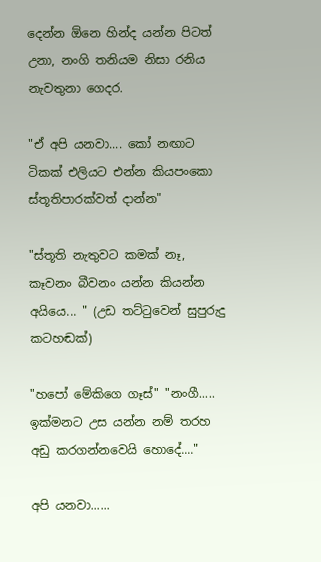දෙන්න ඕනෙ හින්ද යන්න පිටත් උනා, නංගි තනියම නිසා රනිය නැවතුනා ගෙදර.

"ඒ අපි යනවා.... කෝ නඟාට ටිකක් එලියට එන්න කියපංකො ස්තූතිපාරක්වත් දාන්න"

"ස්තූති නැතුවට කමක් නෑ, කෑවනං බීවනං යන්න කියන්න අයියෙ... " (උඩ තට්ටුවෙන් සුපුරුදු කටහඬක්)

"හපෝ මේකිගෙ ගෑස්" "නංගී..... ඉක්මනට උස යන්න නම් තරහ අඩු කරගන්නවෙයි හොදේ...."

අපි යනවා......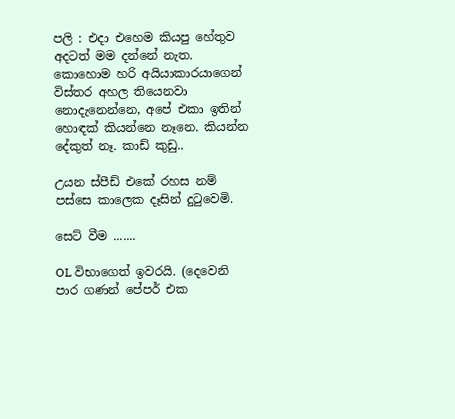පලි : එදා එහෙම කියපු හේතුව අදටත් මම දන්නේ නැත. කොහොම හරි අයියාකාරයාගෙන් විස්තර අහල තියෙනවා නොදැනෙන්නෙ, අපේ එකා ඉතින් හොඳක් කියන්නෙ නෑනෙ. කියන්න දේකුත් නෑ. කාඩ් කුඩු..

උයන ස්පීඩ් එකේ රහස නම් පස්සෙ කාලෙක දෑසින් දුටුවෙමි.

සෙට් වීම .......

OL විභාගෙත් ඉවරයි. (දෙවෙනි පාර ගණන් පේපර් එක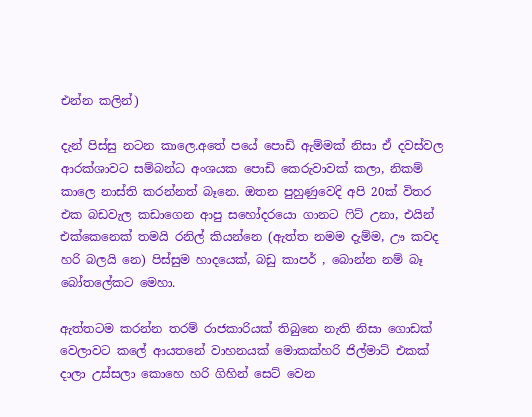එන්න කලින්)

දැන් පිස්සු නටන කාලෙ.අතේ පයේ පොඩි ඇම්මක් නිසා ඒ දවස්වල ආරක්ශාවට සම්බන්ධ අංශයක පොඩි කෙරුවාවක් කලා, නිකම් කාලෙ නාස්ති කරන්නත් බෑනෙ. ඔතන පුහුණුවෙදි අපි 20ක් විතර එක බඩවැල කඩාගෙන ආපු සහෝදරයො ගානට ෆිට් උනා, එයින් එක්කෙනෙක් තමයි රනිල් කියන්නෙ (ඇත්ත නමම දැම්ම, ඌ කවද හරි බලයි නෙ) පිස්සුම හාදයෙක්, බඩු කාපර් , බොන්න නම් බෑ බෝතලේකට මෙහා.

ඇත්තටම කරන්න තරම් රාජකාරියක් තිබුනෙ නැති නිසා ගොඩක් වෙලාවට කලේ ආයතනේ වාහනයක් මොකක්හරි ජිල්මාට් එකක් දාලා උස්සලා කොහෙ හරි ගිහින් සෙට් වෙන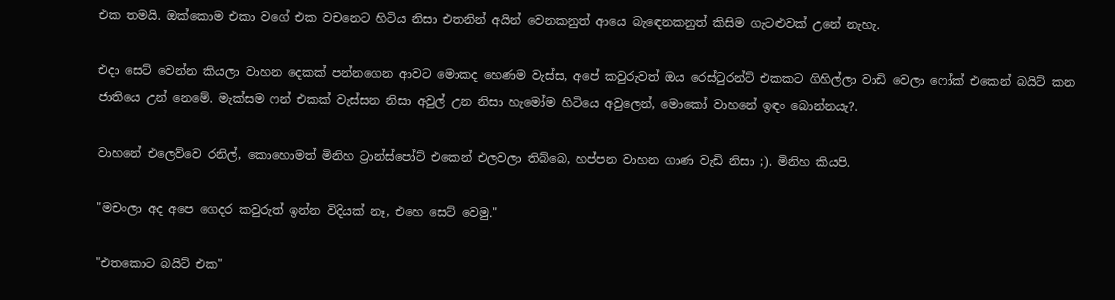එක තමයි. ඔක්කොම එකා වගේ එක වචනෙට හිටිය නිසා එතනින් අයින් වෙනකනුත් ආයෙ බැඳෙනකනුත් කිසිම ගැටළුවක් උනේ නැහැ.

එදා සෙට් වෙන්න කියලා වාහන දෙකක් පන්නගෙන ආවට මොකද හෙණම වැස්ස, අපේ කවුරුවත් ඔය රෙස්ටුරන්ට් එකකට ගිහිල්ලා වාඩි වෙලා ෆෝක් එකෙන් බයිට් කන ජාතියෙ උන් නෙමේ. මැක්සම ෆන් එකක් වැස්සන නිසා අවුල් උන නිසා හැමෝම හිටියෙ අවුලෙන්, මොකෝ වාහනේ ඉඳං බොන්නයැ?.

වාහනේ එලෙව්වෙ රනිල්, කොහොමත් මිනිහ ට්‍රාන්ස්පෝට් එකෙන් එලවලා තිබ්බෙ, හප්පන වාහන ගාණ වැඩි නිසා ;). මිනිහ කියපි.

"මචංලා අද අපෙ ගෙදර කවුරුත් ඉන්න විදියක් නෑ, එහෙ සෙට් වෙමු."

"එතකොට බයිට් එක"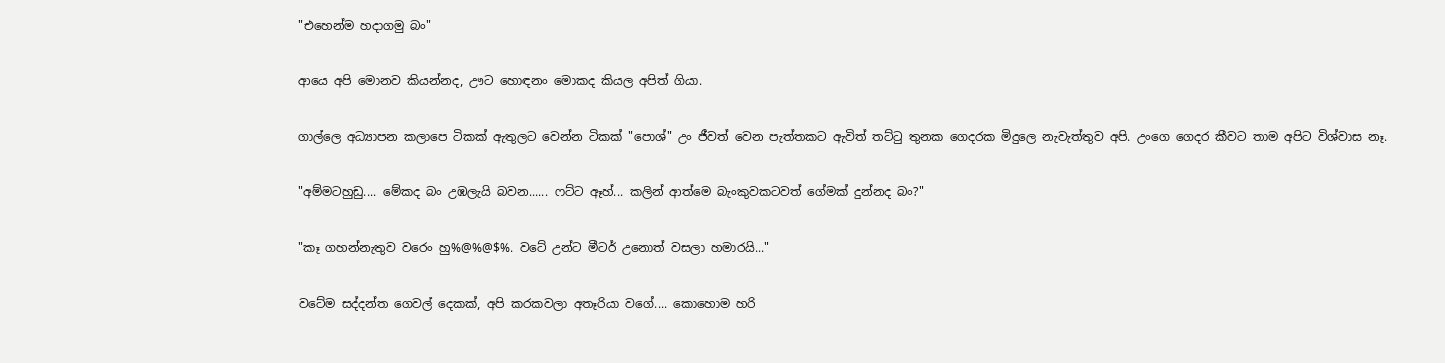"එහෙන්ම හදාගමු බං"

ආයෙ අපි මොනව කියන්නද, ඌට හොඳනං මොකද කියල අපිත් ගියා.

ගාල්ලෙ අධ්‍යාපන කලාපෙ ටිකක් ඇතුලට වෙන්න ටිකක් "පොශ්" උං ජීවත් වෙන පැත්තකට ඇවිත් තට්ටු තුනක ගෙදරක මිදුලෙ නැවැත්තුව අපි. උංගෙ ගෙදර කීවට තාම අපිට විශ්වාස නෑ.

"අම්මටහුඩු.... මේකද බං උඹලැයි බවන...... ෆට්ට ඈහ්... කලින් ආත්මෙ බැංකුවකටවත් ගේමක් දුන්නද බං?"

"කෑ ගහන්නැතුව වරෙං හු%@%@$%. වටේ උන්ට මීටර් උනොත් වසලා හමාරයි..."

වටේම සද්දන්ත ගෙවල් දෙකක්, අපි කරකවලා අතෑරියා වගේ.... කොහොම හරි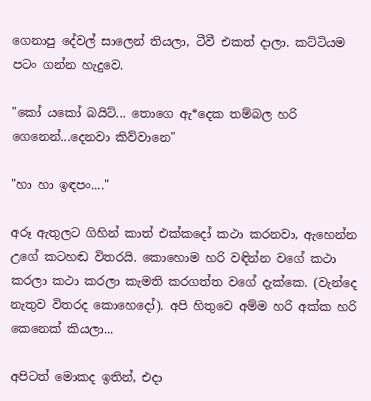ගෙනාපු දේවල් සාලෙන් තියලා, ටීවී එකත් දාලා. කට්ටියම පටං ගන්න හැදුවෙ.

"කෝ යකෝ බයිට්... තොගෙ ඇ*දෙක තම්බල හරි ගෙනෙන්...දෙනවා කිව්වානෙ"

"හා හා ඉඳපං...."

අරූ ඇතුලට ගිහින් කාත් එක්කදෝ කථා කරනවා, ඇහෙන්න උගේ කටහඬ විතරයි. කොහොම හරි වඳින්න වගේ කථා කරලා කථා කරලා කැමති කරගත්ත වගේ දැක්කෙ. (වැන්දෙ නැතුව විතරද කොහෙදෝ). අපි හිතුවෙ අම්ම හරි අක්ක හරි කෙනෙක් කියලා...

අපිටත් මොකද ඉතින්, එදා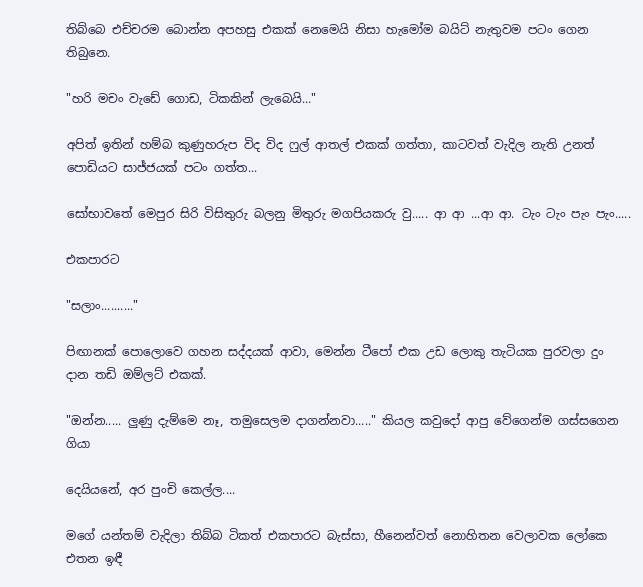තිබ්බෙ එච්චරම බොන්න අපහසු එකක් නෙමෙයි නිසා හැමෝම බයිට් නැතුවම පටං ගෙන තිබුනෙ.

"හරි මචං වැඩේ ගොඩ, ටිකකින් ලැබෙයි..."

අපිත් ඉතින් හම්බ කුණුහරුප විද විද ෆුල් ආතල් එකක් ගත්තා, කාටවත් වැදිල නැති උනත් පොඩියට සාජ්ජයක් පටං ගත්ත...

සෝභාවතේ මෙපුර සිරි විසිතුරු බලනු මිතුරු මගපියකරු වු..... ආ ආ ...ආ ආ. ටැං ටැං පැං පැං.....

එකපාරට

"සලාං.........."

පිඟානක් පොලොවෙ ගහන සද්දයක් ආවා, මෙන්න ටීපෝ එක උඩ ලොකු තැටියක පුරවලා දුං දාන තඩි ඔම්ලට් එකක්.

"ඔන්න..... ලුණු දැම්මෙ නෑ, තමුසෙලම දාගන්නවා....." කියල කවුදෝ ආපු වේගෙන්ම ගස්සගෙන ගියා

දෙයියනේ, අර පුංචි කෙල්ල....

මගේ යන්තම් වැදිලා තිබ්බ ටිකත් එකපාරට බැස්සා, හීනෙන්වත් නොහිතන වෙලාවක ලෝකෙ එතන ඉඳී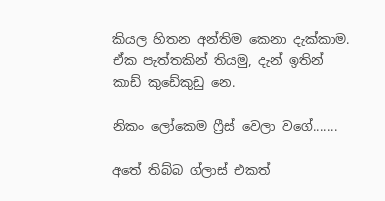කියල හිතන අන්තිම කෙනා දැක්කාම. ඒක පැත්තකින් තියමු, දැන් ඉතින් කාඩ් කුඩේකුඩු නෙ.

නිකං ලෝකෙම ෆ්‍රීස් වෙලා වගේ.......

අතේ තිබ්බ ග්ලාස් එකත්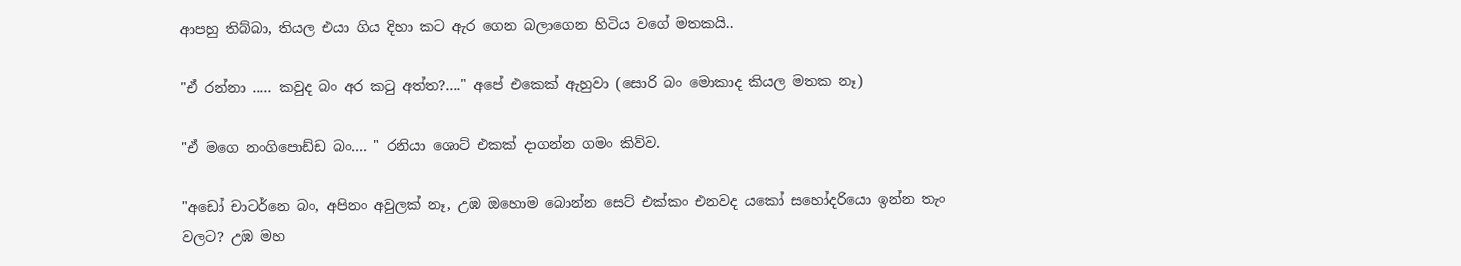ආපහු තිබ්බා, තියල එයා ගිය දිහා කට ඇර ගෙන බලාගෙන හිටිය වගේ මතකයි..

"ඒ රන්නා ..... කවුද බං අර කටු අත්ත?...." අපේ එකෙක් ඇහුවා (සොරි බං මොකාද කියල මතක නෑ)

"ඒ මගෙ නංගිපොඩ්ඩ බං.... " රනියා ශොට් එකක් දාගන්න ගමං කිව්ව.

"අඩෝ චාටර්නෙ බං, අපිනං අවුලක් නෑ, උඹ ඔහොම බොන්න සෙට්‍ එක්කං එනවද යකෝ සහෝදරියො ඉන්න තැං වලට? උඹ මහ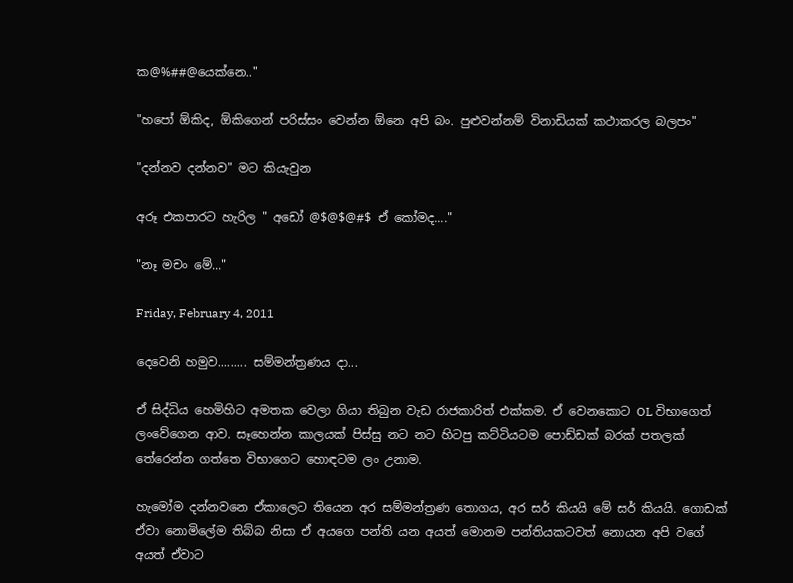ක@%##@යෙක්නෙ.."

"හපෝ ඕකිද, ඕකිගෙන් පරිස්සං වෙන්න ඕනෙ අපි බං. පුළුවන්නම් විනාඩියක් කථාකරල බලපං"

"දන්නව දන්නව" මට කියැවුන

අරූ එකපාරට හැරිල " අඩෝ @$@$@#$ ඒ කෝමද...."

"නෑ මචං මේ..."

Friday, February 4, 2011

දෙවෙනි හමුව......... සම්මන්ත්‍රණය දා...

ඒ සිද්ධිය හෙමිහිට අමතක වෙලා ගියා තිබුන වැඩ රාජකාරිත් එක්කම. ඒ වෙනකොට OL විභාගෙත් ලංවේගෙන ආව. සෑහෙන්න කාලයක් පිස්සු නට නට හිටපු කට්ටියටම පොඩ්ඩක් බරක් පතලක් තේරෙන්න ගත්තෙ විභාගෙට හොඳටම ලං උනාම.

හැමෝම දන්නවනෙ ඒකාලෙට තියෙන අර සම්මන්ත්‍රණ තොගය, අර සර් කියයි මේ සර් කියයි. ගොඩක් ඒවා නොමිලේම තිබ්බ නිසා ඒ අයගෙ පන්ති යන අයත් මොනම පන්තියකටවත් නොයන අපි වගේ අයත් ඒවාට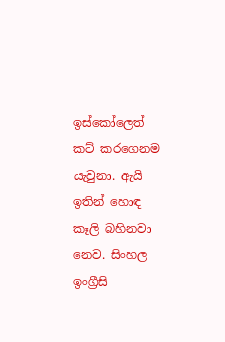ඉස්කෝලෙත් කට් කරගෙනම යැවුනා. ඇයි ඉතින් හොඳ කෑලි බහිනවා නෙව. සිංහල ඉංග්‍රීසි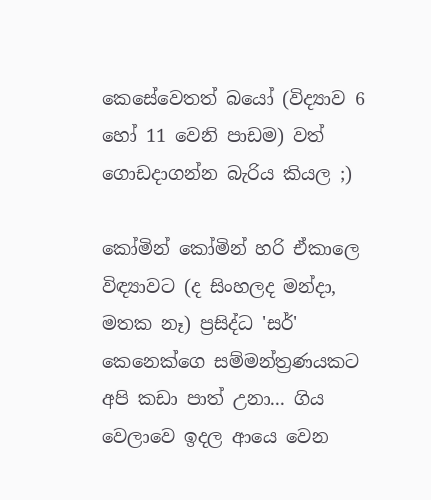කෙසේවෙතත් බයෝ (විද්‍යාව 6 හෝ 11 වෙනි පාඩම) වත් ගොඩදාගන්න බැරිය කියල ;)

කෝමින් කෝමින් හරි ඒකාලෙ විඳ්‍යාවට (ද සිංහලද මන්දා, මතක නෑ) ප්‍රසිද්ධ 'සර්' කෙනෙක්ගෙ සම්මන්ත්‍රණයකට අපි කඩා පාත් උනා... ගිය වෙලාවෙ ඉදල ආයෙ වෙන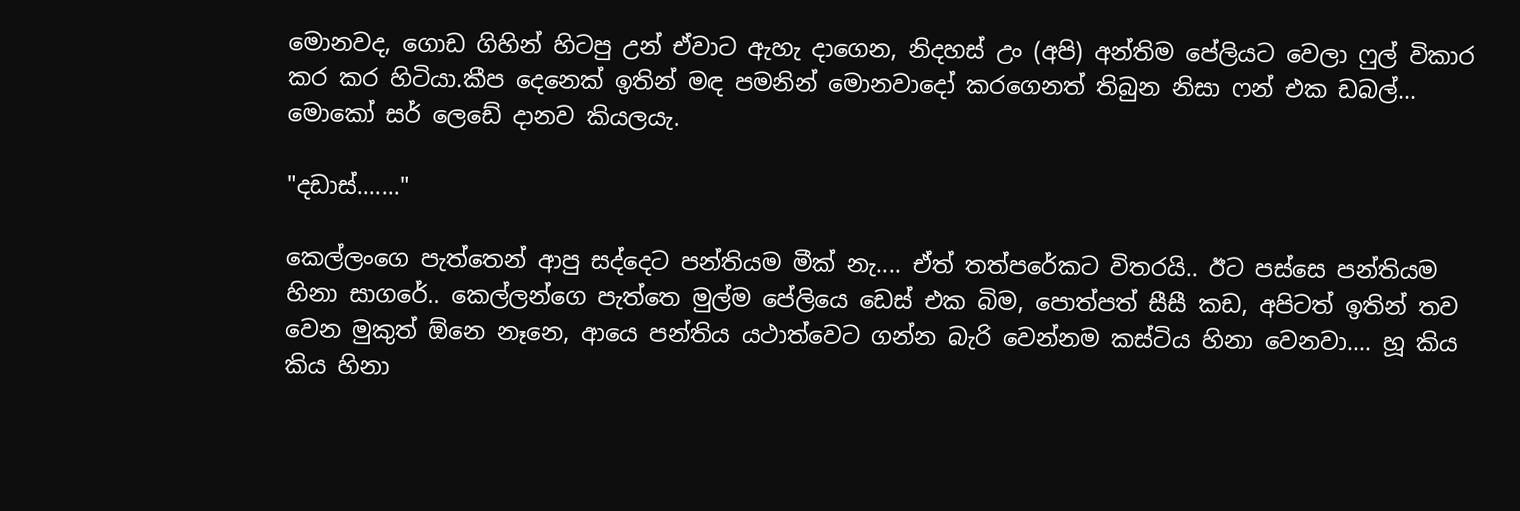මොනවද, ගොඩ ගිහින් හිටපු උන් ඒවාට ඇහැ දාගෙන, නිදහස් උං (අපි) අන්තිම පේලියට වෙලා ෆුල් විකාර කර කර හිටියා.කීප දෙනෙක් ඉතින් මඳ පමනින් මොනවාදෝ කරගෙනත් තිබුන නිසා ෆන් එක ඩබල්... මොකෝ සර් ලෙඩේ දානව කියලයැ.

"දඩාස්......."

කෙල්ලංගෙ පැත්තෙන් ආපු සද්දෙට පන්තියම මීක් නැ.... ඒත් තත්පරේකට විතරයි.. ඊට පස්සෙ පන්තියම හිනා සාගරේ.. කෙල්ලන්ගෙ පැත්තෙ මුල්ම පේලියෙ ඩෙස් එක බිම, පොත්පත් සීසී කඩ, අපිටත් ඉතින් තව වෙන මුකුත් ඕනෙ නෑනෙ, ආයෙ පන්තිය යථාත්වෙට ගන්න බැරි වෙන්නම කස්ටිය හිනා වෙනවා.... හූ කිය කිය හිනා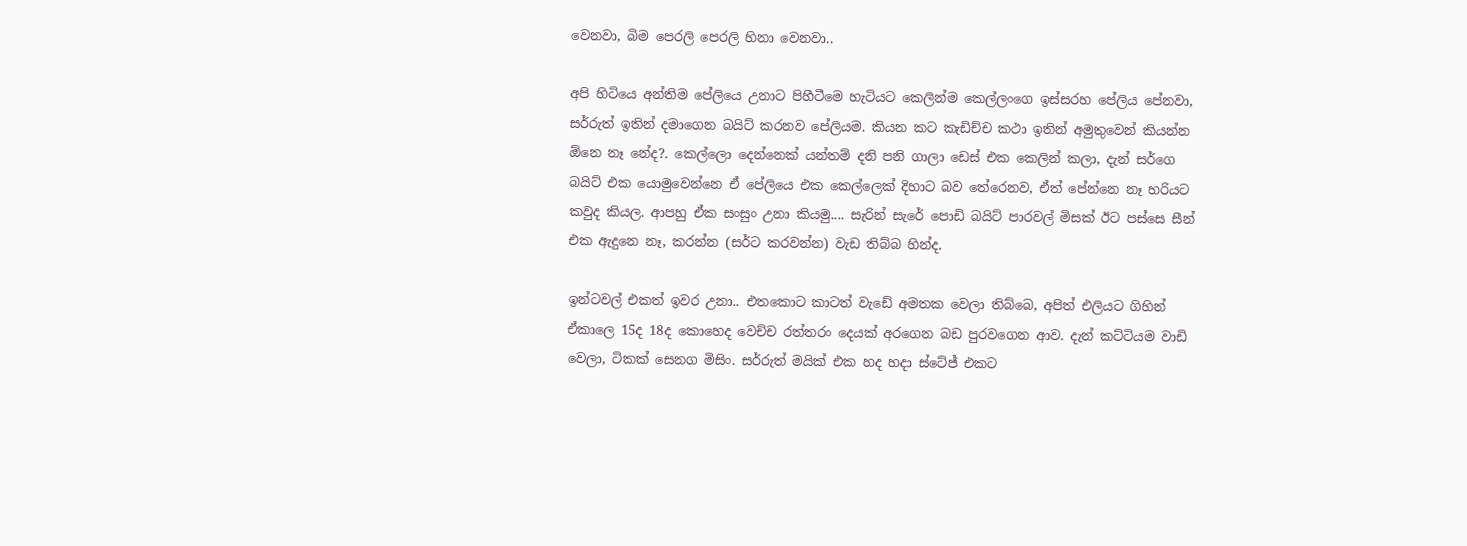වෙනවා, බිම පෙරලි පෙරලි හිනා වෙනවා..

අපි හිටියෙ අන්තිම පේලියෙ උනාට පිහීටීමෙ හැටියට කෙලින්ම කෙල්ලංගෙ ඉස්සරහ පේලිය පේනවා, සර්රුත් ඉතින් දමාගෙන බයිට් කරනව පේලියම. කියන කට කැඩිච්ච කථා ඉතින් අමුතුවෙන් කියන්න ඕනෙ නෑ නේද?. කෙල්ලො දෙන්නෙක් යන්තම් දනි පනි ගාලා ඩෙස් එක කෙලින් කලා, දැන් සර්ගෙ බයිට් එක යොමුවෙන්නෙ ඒ පේලියෙ එක කෙල්ලෙක් දිහාට බව තේරෙනව, ඒත් පේන්නෙ නෑ හරියට කවුද කියල. ආපහු ඒක සංසුං උනා කියමු.... සැරින් සැරේ පොඩි බයිට් පාරවල් මිසක් ඊට පස්සෙ සීන් එක ඇදුනෙ නෑ, කරන්න (සර්ට කරවන්න) වැඩ තිබ්බ හින්ද.

ඉන්ටවල් එකත් ඉවර උනා.. එතකොට කාටත් වැඩේ අමතක වෙලා තිබ්බෙ, අපිත් එලියට ගිහින් ඒකාලෙ 15ද 18ද කොහෙද වෙච්ච රත්තරං දෙයක් අරගෙන බඩ පුරවගෙන ආව. දැන් කට්ටියම වාඩි වෙලා, ටිකක් සෙනග මිසිං. සර්රුත් මයික් එක හද හදා ස්ටේජ් එකට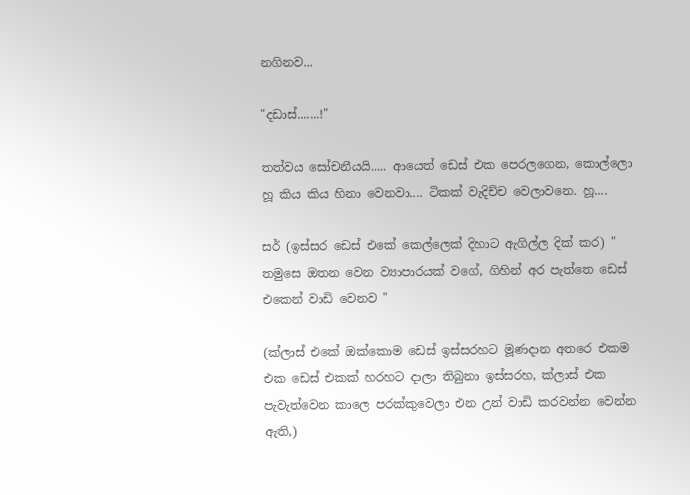නගිනව...

"දඩාස්.......!"

තත්වය සෝචනීයයි..... ආයෙත් ඩෙස් එක පෙරලගෙන, කොල්ලො හූ කිය කිය හිනා වෙනවා.... ටිකක් වැදිච්ච වෙලාවනෙ. හූ....

සර් (ඉස්සර ඩෙස් එකේ කෙල්ලෙක් දිහාට ඇගිල්ල දික් කර) " තමුසෙ ඔතන වෙන ව්‍යාපාරයක් වගේ, ගිහින් අර පැත්තෙ ඩෙස් එකෙන් වාඩි වෙනව "

(ක්ලාස් එකේ ඔක්කොම ඩෙස් ඉස්සරහට මූණදාන අතරෙ එකම එක ඩෙස් එකක් හරහට දාලා තිබුනා ඉස්සරහ, ක්ලාස් එක පැවැත්වෙන කාලෙ පරක්කුවෙලා එන උන් වාඩි කරවන්න වෙන්න ඇති,)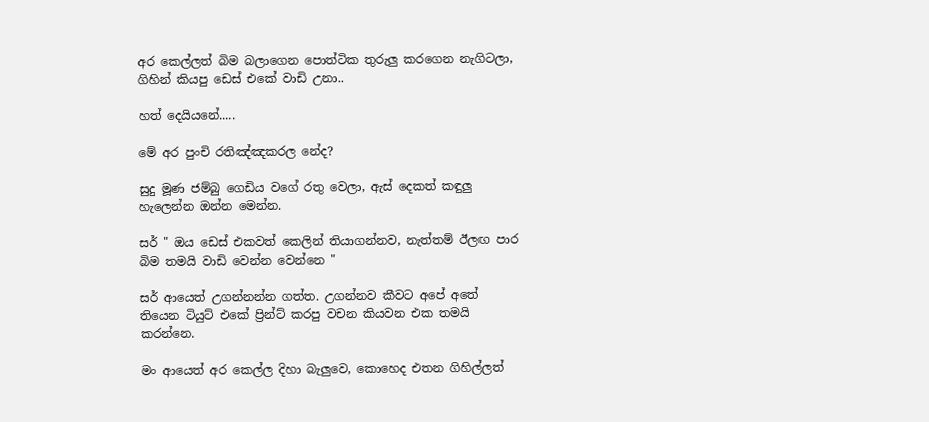අර කෙල්ලත් බිම බලාගෙන පොත්ටික තුරුලු කරගෙන නැගිටලා, ගිහින් කියපු ඩෙස් එකේ වාඩි උනා..

හත් දෙයියනේ.....

මේ අර පුංචි රතිඤ්ඤකරල නේද?

සුදු මූණ ජම්බු ගෙඩිය වගේ රතු වෙලා, ඇස් දෙකත් කඳුලු හැලෙන්න ඔන්න මෙන්න.

සර් " ඔය ඩෙස් එකවත් කෙලින් තියාගන්නව, නැත්තම් ඊලඟ පාර බිම තමයි වාඩි වෙන්න වෙන්නෙ "

සර් ආයෙත් උගන්නන්න ගත්ත. උගන්නව කීවට අපේ අතේ තියෙන ටියුට් එකේ ප්‍රින්ට් කරපු වචන කියවන එක තමයි කරන්නෙ.

මං ආයෙත් අර කෙල්ල දිහා බැලුවෙ, කොහෙද එතන ගිහිල්ලත්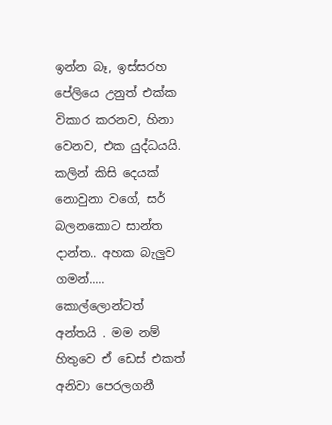ඉන්න බෑ, ඉස්සරහ පේලියෙ උනුත් එක්ක විකාර කරනව, හිනා වෙනව, එක යුද්ධයයි. කලින් කිසි දෙයක් නොවුනා වගේ, සර් බලනකොට සාන්ත දාන්ත.. අහක බැලුව ගමන්..... කොල්ලොන්ටත් අන්තයි . මම නම් හිතුවෙ ඒ ඩෙස් එකත් අනිවා පෙරලගනී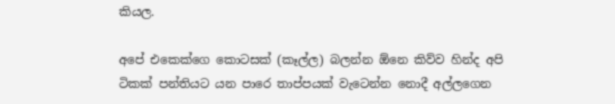කියල.

අපේ එකෙක්ගෙ කොටසක් (කෑල්ල) බලන්න ඕනෙ කිව්ව හින්ද අපි ටිකක් පන්තියට යන පාරෙ තාප්පයක් වැටෙන්න නොදී අල්ලගෙන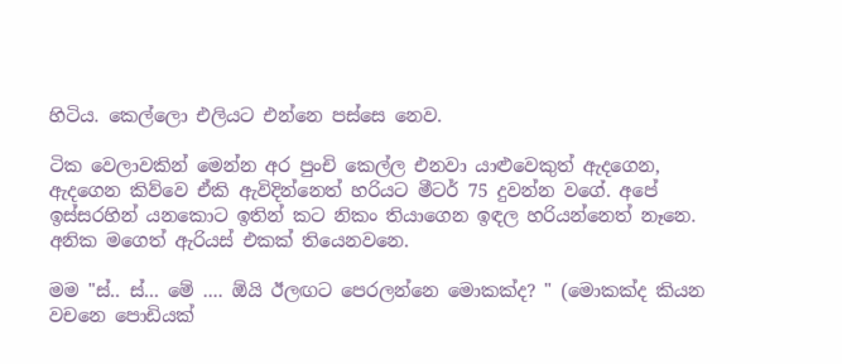හිටිය. කෙල්ලො එලියට එන්නෙ පස්සෙ නෙව.

ටික වෙලාවකින් මෙන්න අර පුංචි කෙල්ල එනවා යාළුවෙකුත් ඇදගෙන, ඇදගෙන කිව්වෙ ඒකි ඇවිදින්නෙත් හරියට මීටර් 75 දුවන්න වගේ. අපේ ඉස්සරහින් යනකොට ඉතින් කට නිකං තියාගෙන ඉඳල හරියන්නෙත් නෑනෙ. අනික මගෙත් ඇරියස් එකක් තියෙනවනෙ.

මම "ස්.. ස්... මේ .... ඕයි ඊලඟට පෙරලන්නෙ මොකක්ද? " (මොකක්ද කියන වචනෙ පොඩියක්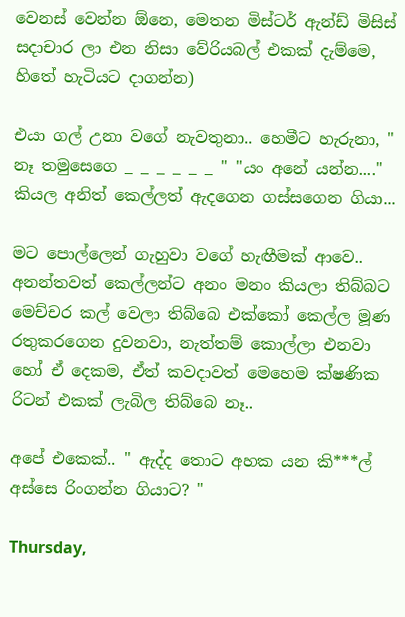වෙනස් වෙන්න ඕනෙ, මෙතන මිස්ටර් ඇන්ඩ් මිසිස් සදාචාර ලා එන නිසා වේරියබල් එකක් දැම්මෙ, හිතේ හැටියට දාගන්න)

එයා ගල් උනා වගේ නැවතුනා.. හෙමීට හැරුනා, " නෑ තමුසෙගෙ _ _ _ _ _ _ " "යං අනේ යන්න...." කියල අනිත් කෙල්ලත් ඇදගෙන ගස්සගෙන ගියා...

මට පොල්ලෙන් ගැහුවා වගේ හැඟීමක් ආවෙ.. අනන්තවත් කෙල්ලන්ට අනං මනං කියලා තිබ්බට මෙච්චර කල් වෙලා තිබ්බෙ එක්කෝ කෙල්ල මූණ රතුකරගෙන දුවනවා, නැත්තම් කොල්ලා එනවා හෝ ඒ දෙකම, ඒත් කවදාවත් මෙහෙම ක්ෂණික රිටන් එකක් ලැබිල තිබ්බෙ නෑ..

අපේ එකෙක්.. " ඇද්ද තොට අහක යන කි***ල් අස්සෙ රිංගන්න ගියාට? "

Thursday,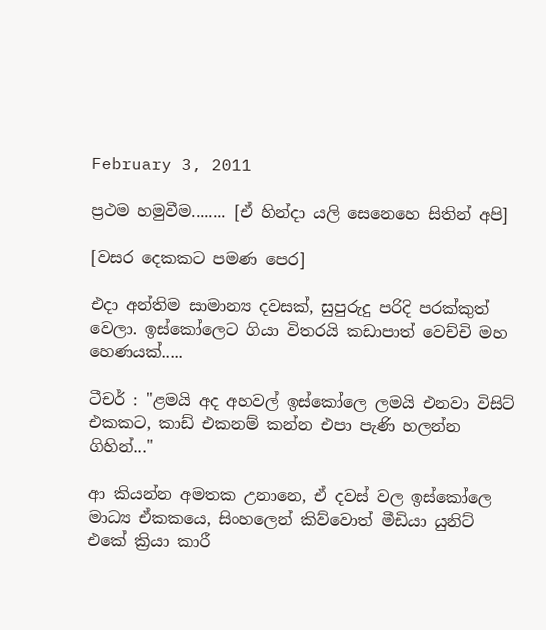February 3, 2011

ප්‍රථම හමුවීම........ [ඒ හින්දා යලි සෙනෙහෙ සිතින් අපි]

[වසර දෙකකට පමණ පෙර]

එදා අන්තිම සාමාන්‍ය දවසක්, සුපුරුදු පරිදි පරක්කුත් වෙලා. ඉස්කෝලෙට ගියා විතරයි කඩාපාත් වෙච්චි මහ හෙණයක්.....

ටීචර් : "ළමයි අද අහවල් ඉස්කෝලෙ ලමයි එනවා විසිට් එකකට, කාඩ් එකනම් කන්න එපා පැණි හලන්න ගිහින්..."

ආ කියන්න අමතක උනානෙ, ඒ දවස් වල ඉස්කෝලෙ මාධ්‍ය ඒකකයෙ, සිංහලෙන් කිව්වොත් මීඩියා යුනිට් එකේ ක්‍රියා කාරී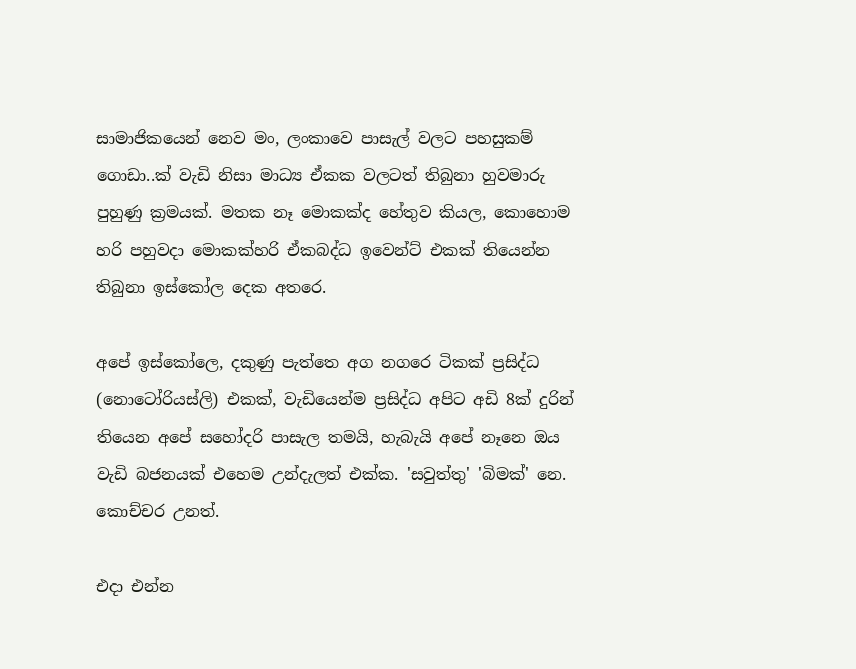සාමාජිකයෙන් නෙව මං, ලංකාවෙ පාසැල් වලට පහසුකම් ගොඩා..ක් වැඩි නිසා මාධ්‍ය ඒකක වලටත් තිබුනා හුවමාරු පුහුණු ක්‍රමයක්. මතක නෑ මොකක්ද හේතුව කියල, කොහොම හරි පහුවදා මොකක්හරි ඒකබද්ධ ඉවෙන්ට් එකක් තියෙන්න තිබුනා ඉස්කෝල දෙක අතරෙ.

අපේ ඉස්කෝලෙ, දකුණු පැත්තෙ අග නගරෙ ටිකක් ප්‍රසිද්ධ (නොටෝරියස්ලි) එකක්, වැඩියෙන්ම ප්‍රසිද්ධ අපිට අඩි 8ක් දුරින් තියෙන අපේ සහෝදරි පාසැල තමයි, හැබැයි අපේ නෑනෙ ඔය වැඩි බජනයක් එහෙම උන්දැලත් එක්ක. 'සවුත්තු' 'බිමක්' නෙ. කොච්චර උනත්.

එදා එන්න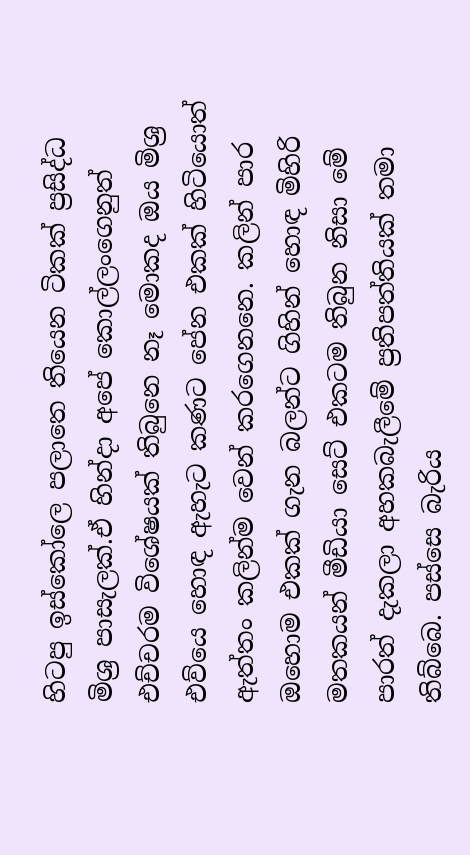හිටපු ඉස්කෝලෙ පලාතෙ තියෙන ටිකක් ප්‍රසිද්ධ මිශ්‍ර පාසැලක්.ඒ හින්දා අපේ කොල්ලංගෙනුත් එච්චරම විශේෂයක් තිබුනෙ නෑ මොකද ඔය මිශ්‍ර එව්යෙ හොඳ ඇහැට කණට පේන එකක් හිටියොත් ඇත්තං කලින්ම වෙන් කරගෙනනෙ. කලින් පාර ඔහොම එකක් ගැන බලන්ට ගිහින් හොඳ මිහිරි මතකයන් මීඩියා සෙට් එකටම තිබුන නිසා මේ පාරත් දැකලා අහකබැලීමේ ප්‍රතිපත්තියක් තමා තිබ්බෙ. පස්සෙ බැරිය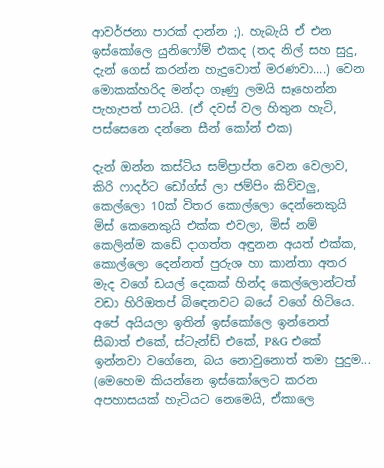ආවර්ජනා පාරක් දාන්න ;). හැබැයි ඒ එන ඉස්කෝලෙ යුනිෆෝම් එකද (තද නිල් සහ සුදු, දැන් ගෙස් කරන්න හැදුවොත් මරණවා....) වෙන මොකක්හරිද මන්දා ගෑණු ලමයි සෑහෙන්න පැහැපත් පාටයි. (ඒ දවස් වල හිතුන හැටි, පස්සෙනෙ දන්නෙ සීන් කෝන් එක)

දැන් ඔන්න කස්ටිය සම්ප්‍රාප්ත වෙන වෙලාව, කිරි ෆාදර්ට ඩෝග්ස් ලා ජම්පිං කිව්වලු, කෙල්ලො 10ක් විතර කොල්ලො දෙන්නෙකුයි මිස් කෙනෙකුයි එක්ක එවලා, මිස් නම් කෙලින්ම කඩේ දාගත්ත අඳුනන අයත් එක්ක, කොල්ලො දෙන්නත් පුරුශ හා කාන්තා අතර මැද වගේ ඩයල් දෙකක් හින්ද කෙල්ලොන්ටත් වඩා හිරිඔතප් බිඳෙනවට බයේ වගේ හිටියෙ. අපේ අයියලා ඉතින් ඉස්කෝලෙ ඉන්නෙත් සීබාත් එකේ, ස්ටැන්ඩ් එකේ, P&G එකේ ඉන්නවා වගේනෙ, බය නොවුනොත් තමා පුදුම... (මෙහෙම කියන්නෙ ඉස්කෝලෙට කරන අපහාසයක් හැටියට නෙමෙයි, ඒකාලෙ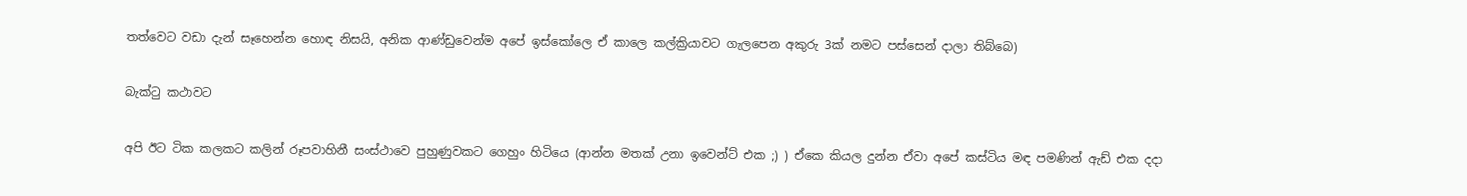තත්වෙට වඩා දැන් සෑහෙන්න හොඳ නිසයි, අනික ආණ්ඩුවෙන්ම අපේ ඉස්කෝලෙ ඒ කාලෙ කල්ක්‍රියාවට ගැලපෙන අකුරු 3ක් නමට පස්සෙන් දාලා තිබ්බෙ)

බැක්ටු කථාවට

අපි ඊට ටික කලකට කලින් රූපවාහිනී සංස්ථාවෙ පුහුණුවකට ගෙහුං හිටියෙ (ආන්න මතක් උනා ඉවෙන්ට් එක ;) ) ඒකෙ කියල දුන්න ඒවා අපේ කස්ටිය මඳ පමණින් ඇඩ් එක දදා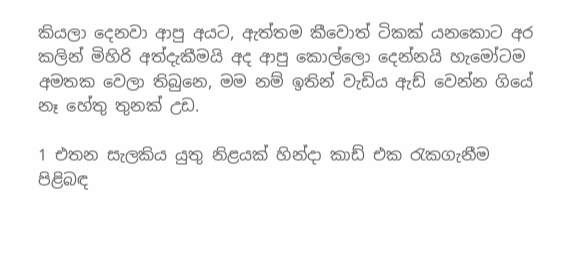කියලා දෙනවා ආපු අයට, ඇත්තම කීවොත් ටිකක් යනකොට අර කලින් මිහිරි අත්දැකීමයි අද ආපු කොල්ලො දෙන්නයි හැමෝටම අමතක වෙලා තිබුනෙ, මම නම් ඉතින් වැඩිය ඇඩ් වෙන්න ගියේ නෑ හේතු තුනක් උඩ.

1 එතන සැලකිය යුතු නිළයක් හින්දා කාඩ් එක රැකගැනීම පිළිබඳ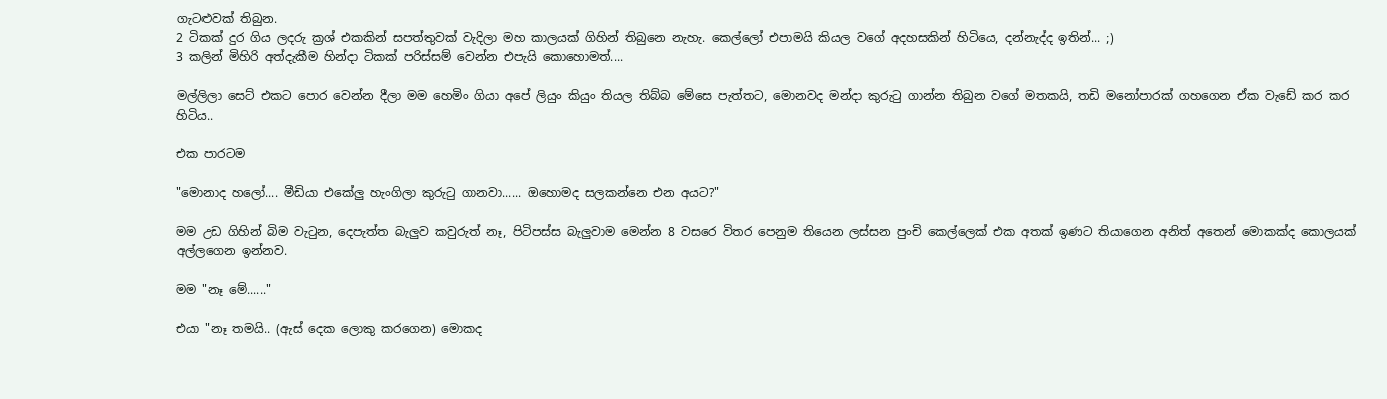ගැටළුවක් තිබුන.
2 ටිකක් දුර ගිය ලදරු ක්‍රශ් එකකින් සපත්තුවක් වැදිලා මහ කාලයක් ගිහින් තිබුනෙ නැහැ. කෙල්ලෝ එපාමයි කියල වගේ අදහසකින් හිටියෙ, දන්නැද්ද ඉතින්... ;)
3 කලින් මිහිරි අත්දැකීම හින්දා ටිකක් පරිස්සම් වෙන්න එපැයි කොහොමත්....

මල්ලිලා සෙට් එකට පොර වෙන්න දීලා මම හෙමිං ගියා අපේ ලියුං කියුං තියල තිබ්බ මේසෙ පැත්තට, මොනවද මන්දා කුරුටු ගාන්න තිබුන වගේ මතකයි, තඩි මනෝපාරක් ගහගෙන ඒක වැඩේ කර කර හිටිය..

එක පාරටම

"මොනාද හලෝ.... මීඩියා එකේලු හැංගිලා කුරුටු ගානවා...... ඔහොමද සලකන්නෙ එන අයට?"

මම උඩ ගිහින් බිම වැටුන, දෙපැත්ත බැලුව කවුරුත් නෑ, පිටිපස්ස බැලුවාම මෙන්න 8 වසරෙ විතර පෙනුම තියෙන ලස්සන පුංචි කෙල්ලෙක් එක අතක් ඉණට තියාගෙන අනිත් අතෙන් මොකක්ද කොලයක් අල්ලගෙන ඉන්නව.

මම "නෑ මේ......"

එයා "නෑ තමයි.. (ඇස් දෙක ලොකු කරගෙන) මොකද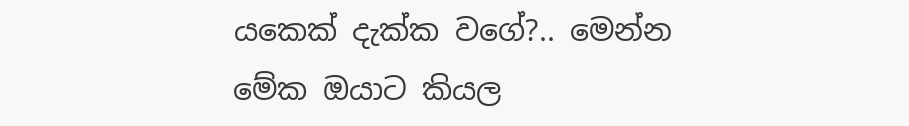යකෙක් දැක්ක වගේ?.. මෙන්න මේක ඔයාට කියල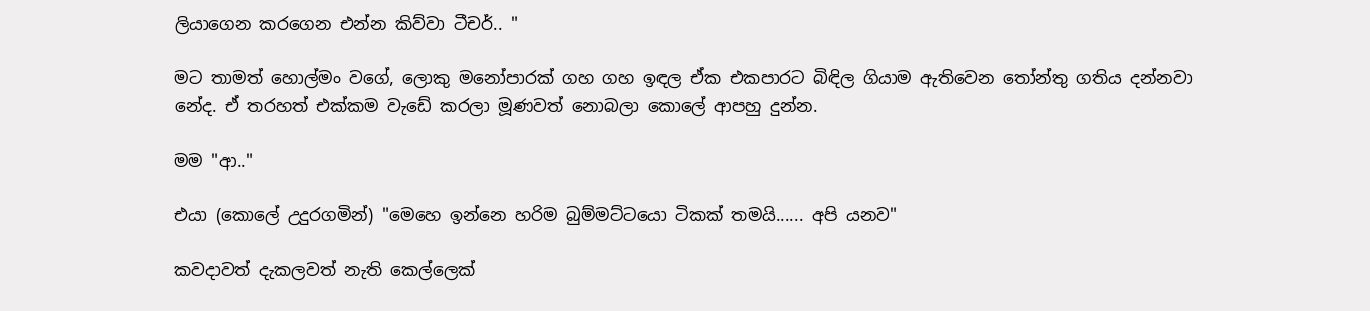ලියාගෙන කරගෙන එන්න කිව්වා ටීචර්.. "

මට තාමත් හොල්මං වගේ, ලොකු මනෝපාරක් ගහ ගහ ඉඳල ඒක එකපාරට බිඳිල ගියාම ඇතිවෙන තෝන්තු ගතිය දන්නවා නේද. ඒ තරහත් එක්කම වැඩේ කරලා මූණවත් නොබලා කොලේ ආපහු දුන්න.

මම "ආ.."

එයා (කොලේ උදුරගමින්) "මෙහෙ ඉන්නෙ හරිම බුම්මට්ටයො ටිකක් තමයි...... අපි යනව"

කවදාවත් දැකලවත් නැති කෙල්ලෙක්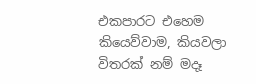එකපාරට එහෙම කියෙව්වාම, කියවලා විතරක් නම් මදෑ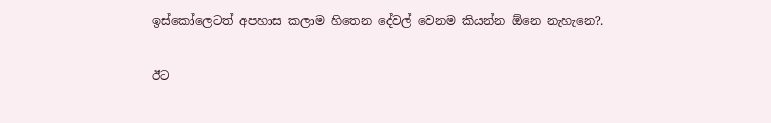ඉස්කෝලෙටත් අපහාස කලාම හිතෙන දේවල් වෙනම කියන්න ඕනෙ නැහැනෙ?.

ඊට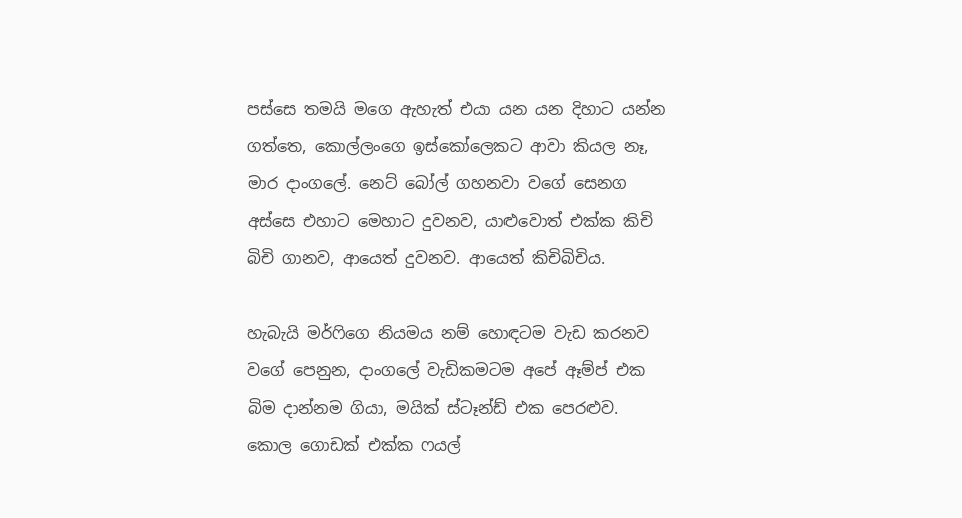පස්සෙ තමයි මගෙ ඇහැත් එයා යන යන දිහාට යන්න ගත්තෙ, කොල්ලංගෙ ඉස්කෝලෙකට ආවා කියල නෑ, මාර දාංගලේ. නෙට් බෝල් ගහනවා වගේ සෙනග අස්සෙ එහාට මෙහාට දුවනව, යාළුවොත් එක්ක කිචි බිචි ගානව, ආයෙත් දුවනව. ආයෙත් කිචිබිචිය.

හැබැයි මර්ෆිගෙ නියමය නම් හොඳටම වැඩ කරනව වගේ පෙනුන, දාංගලේ වැඩිකමටම අපේ ඈම්ප් එක බිම දාන්නම ගියා, මයික් ස්ටෑන්ඩ් එක පෙරළුව. කොල ගොඩක් එක්ක ෆයල්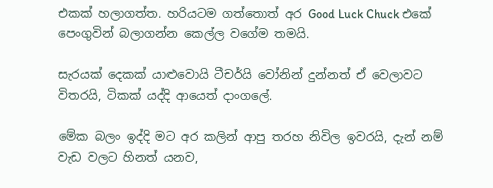එකක් හලාගත්ත. හරියටම ගත්තොත් අර Good Luck Chuck එකේ පෙංගුවින් බලාගන්න කෙල්ල වගේම තමයි.

සැරයක් දෙකක් යාළුවොයි ටීචර්යි වෝනින් දුන්නත් ඒ වෙලාවට විතරයි, ටිකක් යද්දි ආයෙත් දාංගලේ.

මේක බලං ඉද්දි මට අර කලින් ආපු තරහ නිවිල ඉවරයි, දැන් නම් වැඩ වලට හිනත් යනව,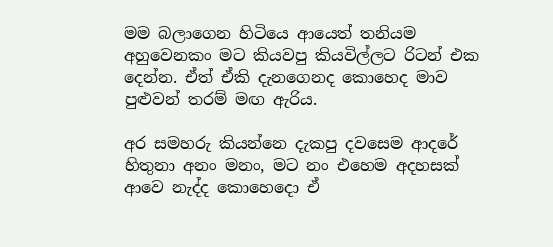මම බලාගෙන හිටියෙ ආයෙත් තනියම අහුවෙනකං මට කියවපු කියවිල්ලට රිටන් එක දෙන්න. ඒත් ඒකි දැනගෙනද කොහෙද මාව පුළුවන් තරම් මඟ ඇරිය.

අර සමහරු කියන්නෙ දැකපු දවසෙම ආදරේ හිතුනා අනං මනං, මට නං එහෙම අදහසක් ආවෙ නැද්ද කොහෙදො ඒ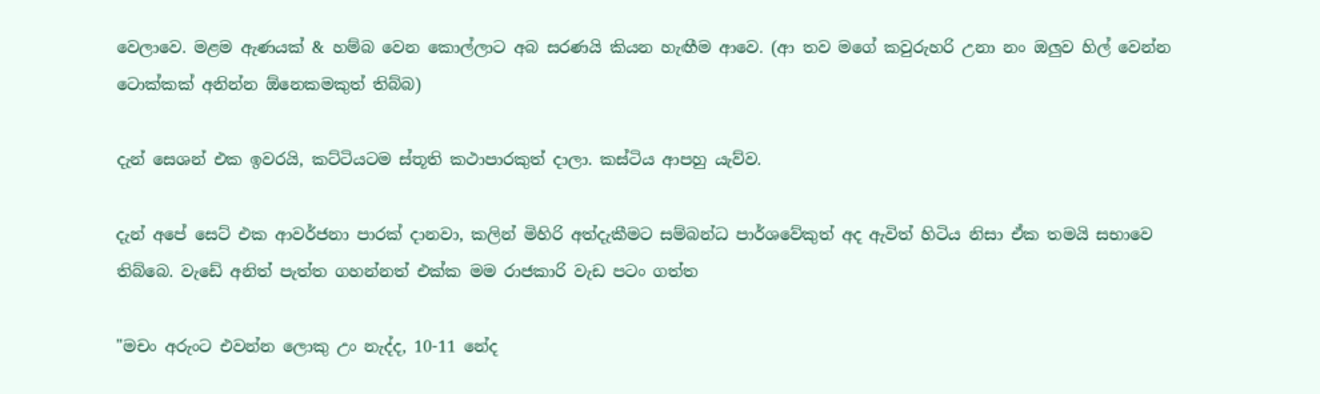වෙලාවෙ. මළම ඇණයක් & හම්බ වෙන කොල්ලාට අබ සරණයි කියන හැඟීම ආවෙ. (ආ තව මගේ කවුරුහරි උනා නං ඔලුව හිල් වෙන්න ටොක්කක් අනින්න ඕනෙකමකුත් තිබ්බ)

දැන් සෙශන් එක ඉවරයි, කට්ටියටම ස්තූති කථාපාරකුත් දාලා. කස්ටිය ආපහු යැව්ව.

දැන් අපේ සෙට් එක ආවර්ජනා පාරක් දානවා, කලින් මිහිරි අත්දැකීමට සම්බන්ධ පාර්ශවේකුත් අද ඇවිත් හිටිය නිසා ඒක තමයි සභාවෙ තිබ්බෙ. වැඩේ අනිත් පැත්ත ගහන්නත් එක්ක මම රාජකාරි වැඩ පටං ගත්ත

"මචං අරුංට එවන්න ලොකු උං නැද්ද, 10-11 නේද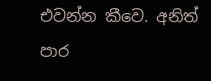එවන්න කීවෙ. අනිත් පාර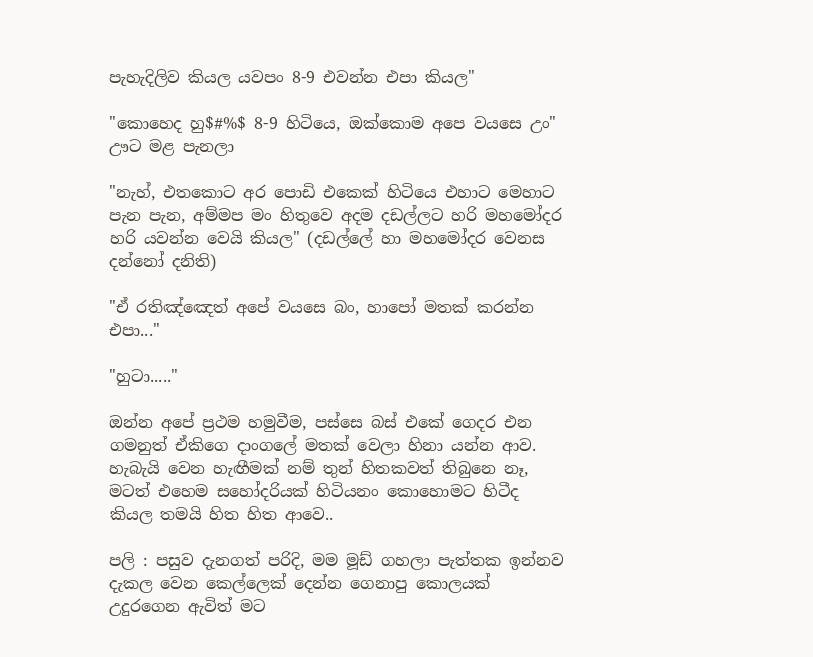පැහැදිලිව කියල යවපං 8-9 එවන්න එපා කියල"

"කොහෙද හු$#%$ 8-9 හිටියෙ, ඔක්කොම අපෙ වයසෙ උං" ඌට මළ පැනලා

"නැහ්, එතකොට අර පොඩි එකෙක් හිටියෙ එහාට මෙහාට පැන පැන, අම්මප මං හිතුවෙ අදම දඩල්ලට හරි මහමෝදර හරි යවන්න වෙයි කියල" (දඩල්ලේ හා මහමෝදර වෙනස දන්නෝ දනිති)

"ඒ රතිඤ්ඤෙත් අපේ වයසෙ බං, හාපෝ මතක් කරන්න එපා..."

"හුටා....."

ඔන්න අපේ ප්‍රථම හමුවීම, පස්සෙ බස් එකේ ගෙදර එන ගමනුත් ඒකිගෙ දාංගලේ මතක් වෙලා හිනා යන්න ආව. හැබැයි වෙන හැඟීමක් නම් තුන් හිතකවත් තිබුනෙ නෑ, මටත් එහෙම සහෝදරියක් හිටියනං කොහොමට හිටීද කියල තමයි හිත හිත ආවෙ..

පලි : පසුව දැනගත් පරිදි, මම මූඩ් ගහලා පැත්තක ඉන්නව දැකල වෙන කෙල්ලෙක් දෙන්න ගෙනාපු කොලයක් උදුරගෙන ඇවිත් මට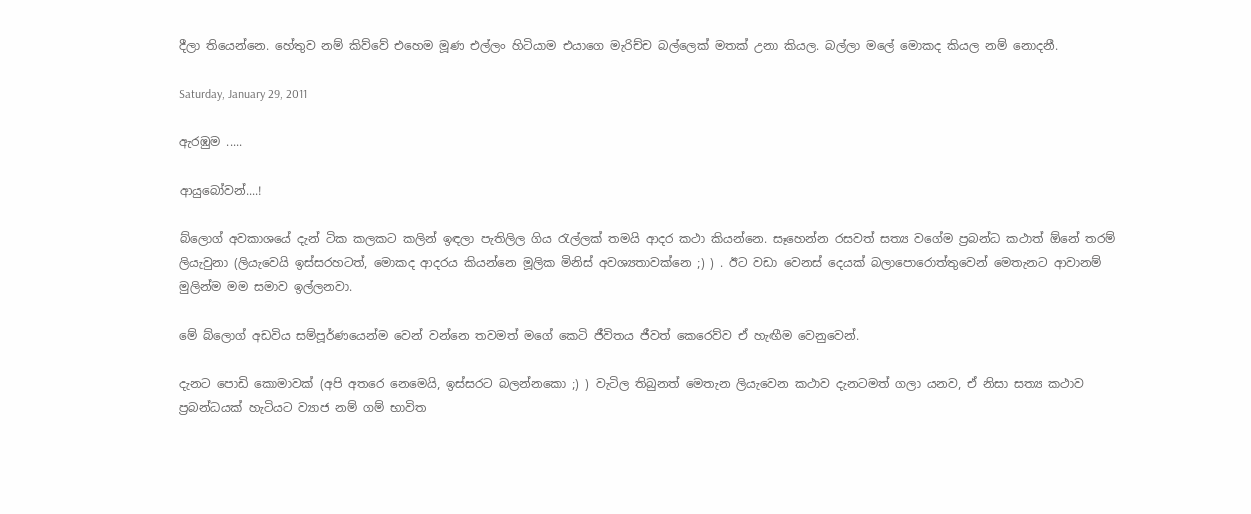දීලා තියෙන්නෙ. හේතුව නම් කිව්වේ එහෙම මූණ එල්ලං හිටියාම එයාගෙ මැරිච්ච බල්ලෙක් මතක් උනා කියල. බල්ලා මලේ මොකද කියල නම් නොදනී.

Saturday, January 29, 2011

ඇරඹුම .....

ආයුබෝවන්....!

බ්ලොග් අවකාශයේ දැන් ටික කලකට කලින් ඉඳලා පැතිලිල ගිය රැල්ලක් තමයි ආදර කථා කියන්නෙ. සෑහෙන්න රසවත් සත්‍ය වගේම ප්‍රබන්ධ කථාත් ඕනේ තරම් ලියැවුනා (ලියැවෙයි ඉස්සරහටත්, මොකද ආදරය කියන්නෙ මූලික මිනිස් අවශ්‍යතාවක්නෙ ;) ) . ඊට වඩා වෙනස් දෙයක් බලාපොරොත්තුවෙන් මෙතැනට ආවානම් මුලින්ම මම සමාව ඉල්ලනවා.

මේ බ්ලොග් අඩවිය සම්පූර්ණයෙන්ම වෙන් වන්නෙ තවමත් මගේ කෙටි ජීවිතය ජීවත් කෙරෙව්ව ඒ හැඟීම වෙනුවෙන්.

දැනට පොඩි කොමාවක් (අපි අතරෙ නෙමෙයි, ඉස්සරට බලන්නකො ;) ) වැටිල තිබුනත් මෙතැන ලියැවෙන කථාව දැනටමත් ගලා යනව, ඒ නිසා සත්‍ය කථාව ප්‍රබන්ධයක් හැටියට ව්‍යාජ නම් ගම් භාවිත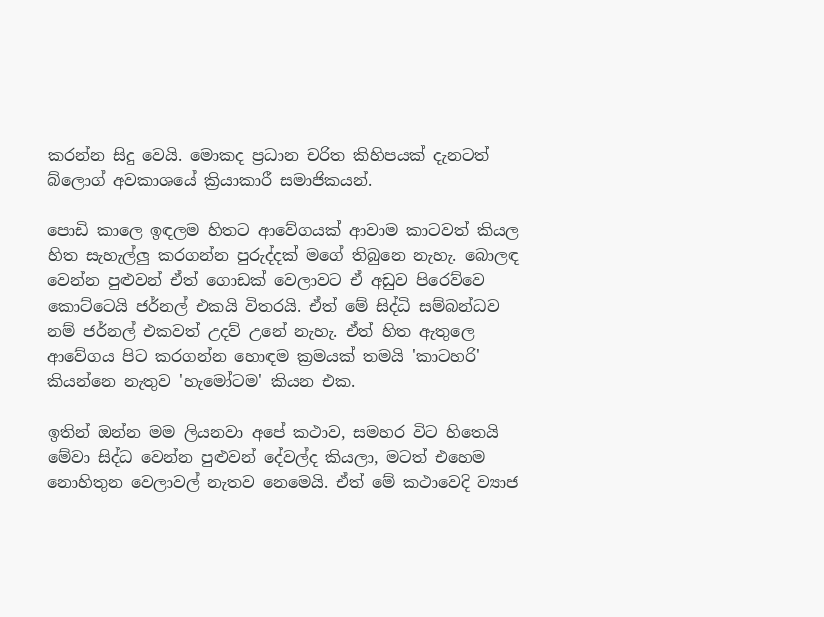කරන්න සිදු වෙයි. මොකද ප්‍රධාන චරිත කිහිපයක් දැනටත් බ්ලොග් අවකාශයේ ක්‍රියාකාරී සමාජිකයන්.

පොඩි කාලෙ ඉඳලම හිතට ආවේගයක් ආවාම කාටවත් කියල හිත සැහැල්ලු කරගන්න පුරුද්දක් මගේ තිබුනෙ නැහැ. බොලඳ වෙන්න පුළුවන් ඒත් ගොඩක් වෙලාවට ඒ අඩුව පිරෙව්වෙ කොට්ටෙයි ජර්නල් එකයි විතරයි. ඒත් මේ සිද්ධි සම්බන්ධව නම් ජර්නල් එකවත් උදව් උනේ නැහැ. ඒත් හිත ඇතුලෙ ආවේගය පිට කරගන්න හොඳම ක්‍රමයක් තමයි 'කාටහරි' කියන්නෙ නැතුව 'හැමෝටම' කියන එක.

ඉතින් ඔන්න මම ලියනවා අපේ කථාව, සමහර විට හිතෙයි මේවා සිද්ධ වෙන්න පුළුවන් දේවල්ද කියලා, මටත් එහෙම නොහිතුන වෙලාවල් නැතව නෙමෙයි. ඒත් මේ කථාවෙදි ව්‍යාජ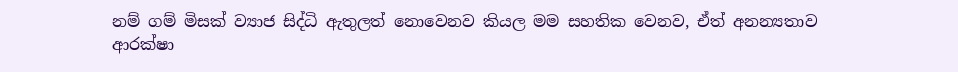නම් ගම් මිසක් ව්‍යාජ සිද්ධි ඇතුලත් නොවෙනව කියල මම සහතික වෙනව, ඒත් අනන්‍යතාව ආරක්ෂා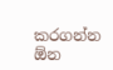කරගන්න ඕන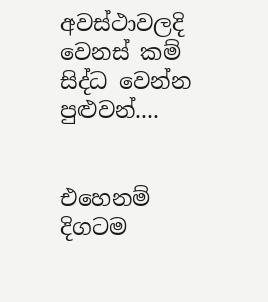අවස්ථාවලදි වෙනස් කම් සිද්ධ වෙන්න පුළුවන්....


එහෙනම් දිගටම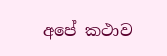අපේ කථාව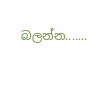බලන්න.......